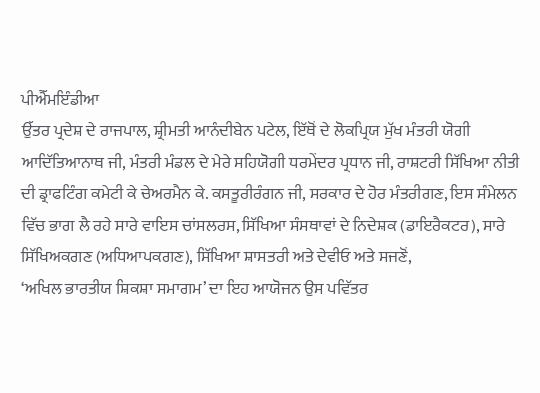ਪੀਐੱਮਇੰਡੀਆ
ਉੱਤਰ ਪ੍ਰਦੇਸ਼ ਦੇ ਰਾਜਪਾਲ, ਸ਼੍ਰੀਮਤੀ ਆਨੰਦੀਬੇਨ ਪਟੇਲ, ਇੱਥੋਂ ਦੇ ਲੋਕਪ੍ਰਿਯ ਮੁੱਖ ਮੰਤਰੀ ਯੋਗੀ ਆਦਿੱਤਿਆਨਾਥ ਜੀ, ਮੰਤਰੀ ਮੰਡਲ ਦੇ ਮੇਰੇ ਸਹਿਯੋਗੀ ਧਰਮੇਂਦਰ ਪ੍ਰਧਾਨ ਜੀ, ਰਾਸ਼ਟਰੀ ਸਿੱਖਿਆ ਨੀਤੀ ਦੀ ਡ੍ਰਾਫਟਿੰਗ ਕਮੇਟੀ ਕੇ ਚੇਅਰਮੈਨ ਕੇ. ਕਸਤੂਰੀਰੰਗਨ ਜੀ, ਸਰਕਾਰ ਦੇ ਹੋਰ ਮੰਤਰੀਗਣ, ਇਸ ਸੰਮੇਲਨ ਵਿੱਚ ਭਾਗ ਲੈ ਰਹੇ ਸਾਰੇ ਵਾਇਸ ਚਾਂਸਲਰਸ, ਸਿੱਖਿਆ ਸੰਸਥਾਵਾਂ ਦੇ ਨਿਦੇਸ਼ਕ (ਡਾਇਰੈਕਟਰ), ਸਾਰੇ ਸਿੱਖਿਅਕਗਣ (ਅਧਿਆਪਕਗਣ), ਸਿੱਖਿਆ ਸ਼ਾਸਤਰੀ ਅਤੇ ਦੇਵੀਓ ਅਤੇ ਸਜਣੋਂ,
‘ਅਖਿਲ ਭਾਰਤੀਯ ਸ਼ਿਕਸ਼ਾ ਸਮਾਗਮ’ ਦਾ ਇਹ ਆਯੋਜਨ ਉਸ ਪਵਿੱਤਰ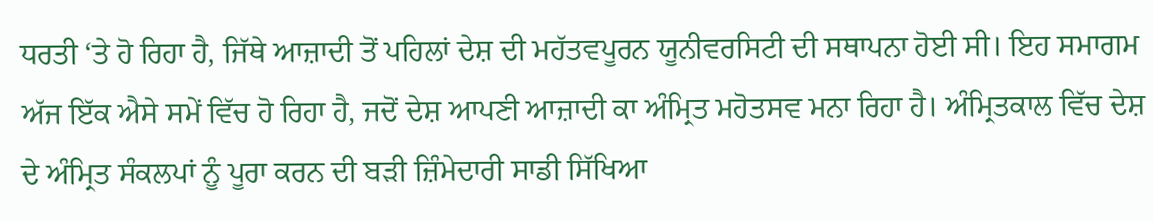ਧਰਤੀ ‘ਤੇ ਹੋ ਰਿਹਾ ਹੈ, ਜਿੱਥੇ ਆਜ਼ਾਦੀ ਤੋਂ ਪਹਿਲਾਂ ਦੇਸ਼ ਦੀ ਮਹੱਤਵਪੂਰਨ ਯੂਨੀਵਰਸਿਟੀ ਦੀ ਸਥਾਪਨਾ ਹੋਈ ਸੀ। ਇਹ ਸਮਾਗਮ ਅੱਜ ਇੱਕ ਐਸੇ ਸਮੇਂ ਵਿੱਚ ਹੋ ਰਿਹਾ ਹੈ, ਜਦੋਂ ਦੇਸ਼ ਆਪਣੀ ਆਜ਼ਾਦੀ ਕਾ ਅੰਮ੍ਰਿਤ ਮਹੋਤਸਵ ਮਨਾ ਰਿਹਾ ਹੈ। ਅੰਮ੍ਰਿਤਕਾਲ ਵਿੱਚ ਦੇਸ਼ ਦੇ ਅੰਮ੍ਰਿਤ ਸੰਕਲਪਾਂ ਨੂੰ ਪੂਰਾ ਕਰਨ ਦੀ ਬੜੀ ਜ਼ਿੰਮੇਦਾਰੀ ਸਾਡੀ ਸਿੱਖਿਆ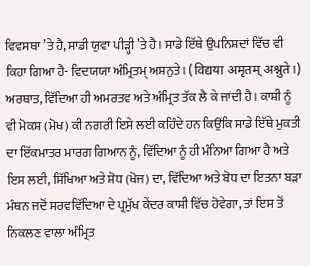ਵਿਵਸਥਾ ’ਤੇ ਹੈ, ਸਾਡੀ ਯੁਵਾ ਪੀੜ੍ਹੀ ’ਤੇ ਹੈ। ਸਾਡੇ ਇੱਥੇ ਉਪਨਿਸ਼ਦਾਂ ਵਿੱਚ ਵੀ ਕਿਹਾ ਗਿਆ ਹੈ- ਵਿਦਯਯਾ ਅੰਮ੍ਰਿਤਮ੍ ਅਸ਼ਨੁਤੇ। (विद्यया अमृतम् अश्नुते।) ਅਰਥਾਤ, ਵਿੱਦਿਆ ਹੀ ਅਮਰਤਵ ਅਤੇ ਅੰਮ੍ਰਿਤ ਤੱਕ ਲੈ ਕੇ ਜਾਂਦੀ ਹੈ। ਕਾਸ਼ੀ ਨੂੰ ਵੀ ਮੋਕਸ਼ (ਮੋਖ) ਕੀ ਨਗਰੀ ਇਸੇ ਲਈ ਕਹਿੰਦੇ ਹਨ ਕਿਉਂਕਿ ਸਾਡੇ ਇੱਥੇ ਮੁਕਤੀ ਦਾ ਇੱਕਮਾਤਰ ਮਾਰਗ ਗਿਆਨ ਨੂੰ, ਵਿੱਦਿਆ ਨੂੰ ਹੀ ਮੰਨਿਆ ਗਿਆ ਹੈ ਅਤੇ ਇਸ ਲਈ, ਸਿੱਖਿਆ ਅਤੇ ਸ਼ੋਧ (ਖੋਜ) ਦਾ, ਵਿੱਦਿਆ ਅਤੇ ਬੋਧ ਦਾ ਇਤਨਾ ਬੜਾ ਮੰਥਨ ਜਦੋਂ ਸਰਵਵਿੱਦਿਆ ਦੇ ਪ੍ਰਮੁੱਖ ਕੇਂਦਰ ਕਾਸ਼ੀ ਵਿੱਚ ਹੋਵੇਗਾ, ਤਾਂ ਇਸ ਤੋਂ ਨਿਕਲਣ ਵਾਲਾ ਅੰਮ੍ਰਿਤ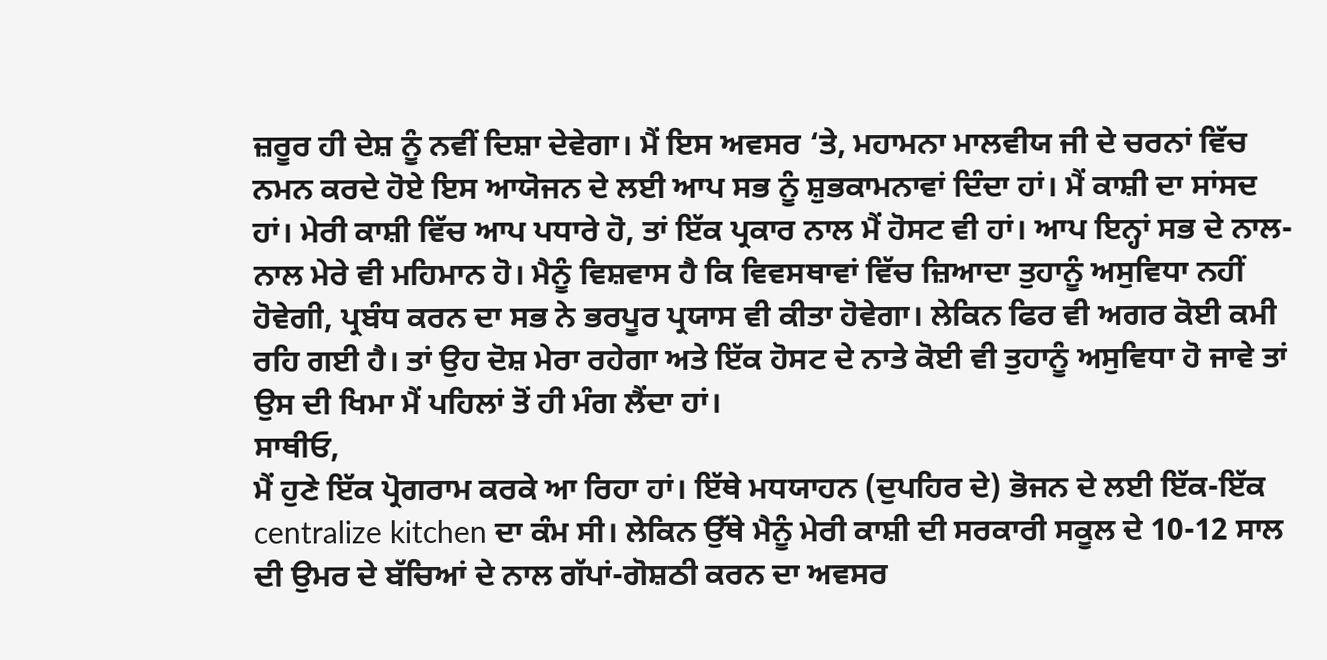ਜ਼ਰੂਰ ਹੀ ਦੇਸ਼ ਨੂੰ ਨਵੀਂ ਦਿਸ਼ਾ ਦੇਵੇਗਾ। ਮੈਂ ਇਸ ਅਵਸਰ ‘ਤੇ, ਮਹਾਮਨਾ ਮਾਲਵੀਯ ਜੀ ਦੇ ਚਰਨਾਂ ਵਿੱਚ ਨਮਨ ਕਰਦੇ ਹੋਏ ਇਸ ਆਯੋਜਨ ਦੇ ਲਈ ਆਪ ਸਭ ਨੂੰ ਸ਼ੁਭਕਾਮਨਾਵਾਂ ਦਿੰਦਾ ਹਾਂ। ਮੈਂ ਕਾਸ਼ੀ ਦਾ ਸਾਂਸਦ ਹਾਂ। ਮੇਰੀ ਕਾਸ਼ੀ ਵਿੱਚ ਆਪ ਪਧਾਰੇ ਹੋ, ਤਾਂ ਇੱਕ ਪ੍ਰਕਾਰ ਨਾਲ ਮੈਂ ਹੋਸਟ ਵੀ ਹਾਂ। ਆਪ ਇਨ੍ਹਾਂ ਸਭ ਦੇ ਨਾਲ-ਨਾਲ ਮੇਰੇ ਵੀ ਮਹਿਮਾਨ ਹੋ। ਮੈਨੂੰ ਵਿਸ਼ਵਾਸ ਹੈ ਕਿ ਵਿਵਸਥਾਵਾਂ ਵਿੱਚ ਜ਼ਿਆਦਾ ਤੁਹਾਨੂੰ ਅਸੁਵਿਧਾ ਨਹੀਂ ਹੋਵੇਗੀ, ਪ੍ਰਬੰਧ ਕਰਨ ਦਾ ਸਭ ਨੇ ਭਰਪੂਰ ਪ੍ਰਯਾਸ ਵੀ ਕੀਤਾ ਹੋਵੇਗਾ। ਲੇਕਿਨ ਫਿਰ ਵੀ ਅਗਰ ਕੋਈ ਕਮੀ ਰਹਿ ਗਈ ਹੈ। ਤਾਂ ਉਹ ਦੋਸ਼ ਮੇਰਾ ਰਹੇਗਾ ਅਤੇ ਇੱਕ ਹੋਸਟ ਦੇ ਨਾਤੇ ਕੋਈ ਵੀ ਤੁਹਾਨੂੰ ਅਸੁਵਿਧਾ ਹੋ ਜਾਵੇ ਤਾਂ ਉਸ ਦੀ ਖਿਮਾ ਮੈਂ ਪਹਿਲਾਂ ਤੋਂ ਹੀ ਮੰਗ ਲੈਂਦਾ ਹਾਂ।
ਸਾਥੀਓ,
ਮੈਂ ਹੁਣੇ ਇੱਕ ਪ੍ਰੋਗਰਾਮ ਕਰਕੇ ਆ ਰਿਹਾ ਹਾਂ। ਇੱਥੇ ਮਧਯਾਹਨ (ਦੁਪਹਿਰ ਦੇ) ਭੋਜਨ ਦੇ ਲਈ ਇੱਕ-ਇੱਕ centralize kitchen ਦਾ ਕੰਮ ਸੀ। ਲੇਕਿਨ ਉੱਥੇ ਮੈਨੂੰ ਮੇਰੀ ਕਾਸ਼ੀ ਦੀ ਸਰਕਾਰੀ ਸਕੂਲ ਦੇ 10-12 ਸਾਲ ਦੀ ਉਮਰ ਦੇ ਬੱਚਿਆਂ ਦੇ ਨਾਲ ਗੱਪਾਂ-ਗੋਸ਼ਠੀ ਕਰਨ ਦਾ ਅਵਸਰ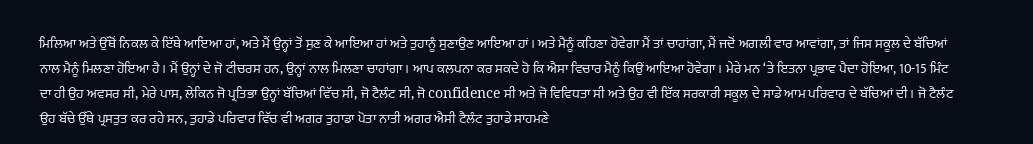ਮਿਲਿਆ ਅਤੇ ਉੱਥੋਂ ਨਿਕਲ ਕੇ ਇੱਥੇ ਆਇਆ ਹਾਂ, ਅਤੇ ਮੈਂ ਉਨ੍ਹਾਂ ਤੋਂ ਸੁਣ ਕੇ ਆਇਆ ਹਾਂ ਅਤੇ ਤੁਹਾਨੂੰ ਸੁਣਾਉਣ ਆਇਆ ਹਾਂ। ਅਤੇ ਮੈਨੂੰ ਕਹਿਣਾ ਹੋਵੇਗਾ ਮੈਂ ਤਾਂ ਚਾਹਾਂਗਾ, ਮੈਂ ਜਦੋਂ ਅਗਲੀ ਵਾਰ ਆਵਾਂਗਾ, ਤਾਂ ਜਿਸ ਸਕੂਲ ਦੇ ਬੱਚਿਆਂ ਨਾਲ ਮੈਨੂੰ ਮਿਲਣਾ ਹੋਇਆ ਹੈ। ਮੈਂ ਉਨ੍ਹਾਂ ਦੇ ਜੋ ਟੀਚਰਸ ਹਨ, ਉਨ੍ਹਾਂ ਨਾਲ ਮਿਲਣਾ ਚਾਹਾਂਗਾ। ਆਪ ਕਲਪਨਾ ਕਰ ਸਕਦੇ ਹੋ ਕਿ ਐਸਾ ਵਿਚਾਰ ਮੈਨੂੰ ਕਿਉਂ ਆਇਆ ਹੋਵੇਗਾ। ਮੇਰੇ ਮਨ ‘ਤੇ ਇਤਨਾ ਪ੍ਰਭਾਵ ਪੈਦਾ ਹੋਇਆ, 10-15 ਮਿੰਟ ਦਾ ਹੀ ਉਹ ਅਵਸਰ ਸੀ, ਮੇਰੇ ਪਾਸ, ਲੇਕਿਨ ਜੋ ਪ੍ਰਤਿਭਾ ਉਨ੍ਹਾਂ ਬੱਚਿਆਂ ਵਿੱਚ ਸੀ, ਜੋ ਟੈਲੰਟ ਸੀ, ਜੋ confidence ਸੀ ਅਤੇ ਜੋ ਵਿਵਿਧਤਾ ਸੀ ਅਤੇ ਉਹ ਵੀ ਇੱਕ ਸਰਕਾਰੀ ਸਕੂਲ ਦੇ ਸਾਡੇ ਆਮ ਪਰਿਵਾਰ ਦੇ ਬੱਚਿਆਂ ਦੀ। ਜੋ ਟੈਲੰਟ ਉਹ ਬੱਚੇ ਉੱਥੇ ਪ੍ਰਸਤੁਤ ਕਰ ਰਹੇ ਸਨ, ਤੁਹਾਡੇ ਪਰਿਵਾਰ ਵਿੱਚ ਵੀ ਅਗਰ ਤੁਹਾਡਾ ਪੋਤਾ ਨਾਤੀ ਅਗਰ ਐਸੀ ਟੈਲੰਟ ਤੁਹਾਡੇ ਸਾਹਮਣੇ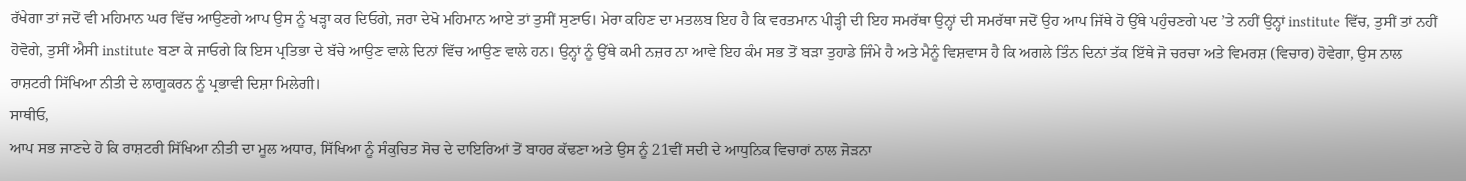ਰੱਖੇਗਾ ਤਾਂ ਜਦੋਂ ਵੀ ਮਹਿਮਾਨ ਘਰ ਵਿੱਚ ਆਉਣਗੇ ਆਪ ਉਸ ਨੂੰ ਖੜ੍ਹਾ ਕਰ ਦਿਓਗੇ, ਜਰਾ ਦੇਖੋ ਮਹਿਮਾਨ ਆਏ ਤਾਂ ਤੁਸੀਂ ਸੁਣਾਓ। ਮੇਰਾ ਕਹਿਣ ਦਾ ਮਤਲਬ ਇਹ ਹੈ ਕਿ ਵਰਤਮਾਨ ਪੀੜ੍ਹੀ ਦੀ ਇਹ ਸਮਰੱਥਾ ਉਨ੍ਹਾਂ ਦੀ ਸਮਰੱਥਾ ਜਦੋਂ ਉਹ ਆਪ ਜਿੱਥੇ ਹੋ ਉੱਥੇ ਪਹੁੰਚਣਗੇ ਪਦ ’ਤੇ ਨਹੀਂ ਉਨ੍ਹਾਂ institute ਵਿੱਚ, ਤੁਸੀਂ ਤਾਂ ਨਹੀਂ ਹੋਵੋਗੇ, ਤੁਸੀਂ ਐਸੀ institute ਬਣਾ ਕੇ ਜਾਓਗੇ ਕਿ ਇਸ ਪ੍ਰਤਿਭਾ ਦੇ ਬੱਚੇ ਆਉਣ ਵਾਲੇ ਦਿਨਾਂ ਵਿੱਚ ਆਉਣ ਵਾਲੇ ਹਨ। ਉਨ੍ਹਾਂ ਨੂੰ ਉੱਥੇ ਕਮੀ ਨਜ਼ਰ ਨਾ ਆਵੇ ਇਹ ਕੰਮ ਸਭ ਤੋਂ ਬੜਾ ਤੁਹਾਡੇ ਜਿੰਮੇ ਹੈ ਅਤੇ ਮੈਨੂੰ ਵਿਸ਼ਵਾਸ ਹੈ ਕਿ ਅਗਲੇ ਤਿੰਨ ਦਿਨਾਂ ਤੱਕ ਇੱਥੇ ਜੋ ਚਰਚਾ ਅਤੇ ਵਿਮਰਸ਼ (ਵਿਚਾਰ) ਹੋਵੇਗਾ, ਉਸ ਨਾਲ ਰਾਸ਼ਟਰੀ ਸਿੱਖਿਆ ਨੀਤੀ ਦੇ ਲਾਗੂਕਰਨ ਨੂੰ ਪ੍ਰਭਾਵੀ ਦਿਸ਼ਾ ਮਿਲੇਗੀ।
ਸਾਥੀਓ,
ਆਪ ਸਭ ਜਾਣਦੇ ਹੋ ਕਿ ਰਾਸ਼ਟਰੀ ਸਿੱਖਿਆ ਨੀਤੀ ਦਾ ਮੂਲ ਅਧਾਰ, ਸਿੱਖਿਆ ਨੂੰ ਸੰਕੁਚਿਤ ਸੋਚ ਦੇ ਦਾਇਰਿਆਂ ਤੋਂ ਬਾਹਰ ਕੱਢਣਾ ਅਤੇ ਉਸ ਨੂੰ 21ਵੀਂ ਸਦੀ ਦੇ ਆਧੁਨਿਕ ਵਿਚਾਰਾਂ ਨਾਲ ਜੋੜਨਾ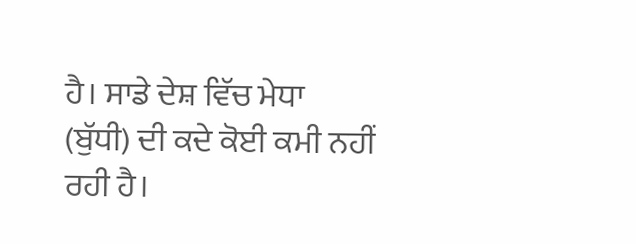ਹੈ। ਸਾਡੇ ਦੇਸ਼ ਵਿੱਚ ਮੇਧਾ (ਬੁੱਧੀ) ਦੀ ਕਦੇ ਕੋਈ ਕਮੀ ਨਹੀਂ ਰਹੀ ਹੈ।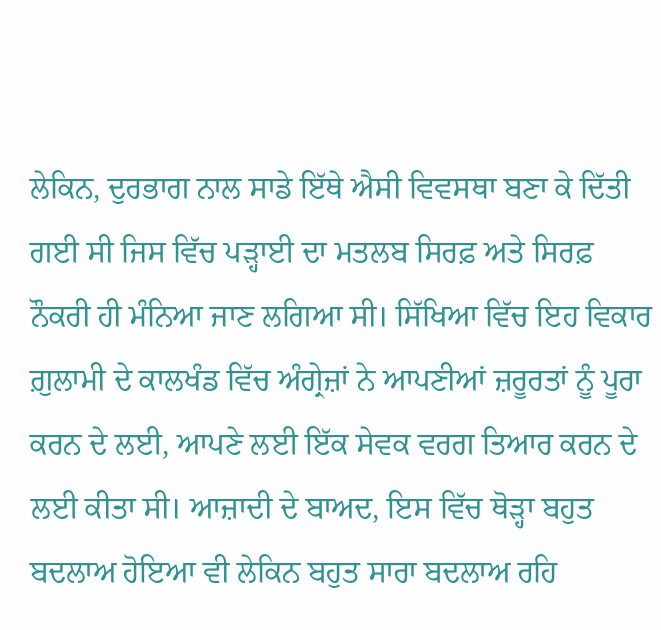ਲੇਕਿਨ, ਦੁਰਭਾਗ ਨਾਲ ਸਾਡੇ ਇੱਥੇ ਐਸੀ ਵਿਵਸਥਾ ਬਣਾ ਕੇ ਦਿੱਤੀ ਗਈ ਸੀ ਜਿਸ ਵਿੱਚ ਪੜ੍ਹਾਈ ਦਾ ਮਤਲਬ ਸਿਰਫ਼ ਅਤੇ ਸਿਰਫ਼ ਨੌਕਰੀ ਹੀ ਮੰਨਿਆ ਜਾਣ ਲਗਿਆ ਸੀ। ਸਿੱਖਿਆ ਵਿੱਚ ਇਹ ਵਿਕਾਰ ਗ਼ੁਲਾਮੀ ਦੇ ਕਾਲਖੰਡ ਵਿੱਚ ਅੰਗ੍ਰੇਜ਼ਾਂ ਨੇ ਆਪਣੀਆਂ ਜ਼ਰੂਰਤਾਂ ਨੂੰ ਪੂਰਾ ਕਰਨ ਦੇ ਲਈ, ਆਪਣੇ ਲਈ ਇੱਕ ਸੇਵਕ ਵਰਗ ਤਿਆਰ ਕਰਨ ਦੇ ਲਈ ਕੀਤਾ ਸੀ। ਆਜ਼ਾਦੀ ਦੇ ਬਾਅਦ, ਇਸ ਵਿੱਚ ਥੋੜ੍ਹਾ ਬਹੁਤ ਬਦਲਾਅ ਹੋਇਆ ਵੀ ਲੇਕਿਨ ਬਹੁਤ ਸਾਰਾ ਬਦਲਾਅ ਰਹਿ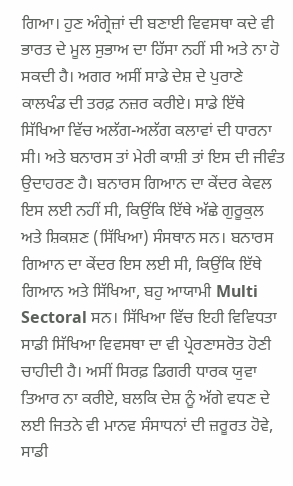ਗਿਆ। ਹੁਣ ਅੰਗ੍ਰੇਜ਼ਾਂ ਦੀ ਬਣਾਈ ਵਿਵਸਥਾ ਕਦੇ ਵੀ ਭਾਰਤ ਦੇ ਮੂਲ ਸੁਭਾਅ ਦਾ ਹਿੱਸਾ ਨਹੀਂ ਸੀ ਅਤੇ ਨਾ ਹੋ ਸਕਦੀ ਹੈ। ਅਗਰ ਅਸੀਂ ਸਾਡੇ ਦੇਸ਼ ਦੇ ਪੁਰਾਣੇ ਕਾਲਖੰਡ ਦੀ ਤਰਫ਼ ਨਜ਼ਰ ਕਰੀਏ। ਸਾਡੇ ਇੱਥੇ ਸਿੱਖਿਆ ਵਿੱਚ ਅਲੱਗ-ਅਲੱਗ ਕਲਾਵਾਂ ਦੀ ਧਾਰਨਾ ਸੀ। ਅਤੇ ਬਨਾਰਸ ਤਾਂ ਮੇਰੀ ਕਾਸ਼ੀ ਤਾਂ ਇਸ ਦੀ ਜੀਵੰਤ ਉਦਾਹਰਣ ਹੈ। ਬਨਾਰਸ ਗਿਆਨ ਦਾ ਕੇਂਦਰ ਕੇਵਲ ਇਸ ਲਈ ਨਹੀਂ ਸੀ, ਕਿਉਂਕਿ ਇੱਥੇ ਅੱਛੇ ਗੁਰੂਕੁਲ ਅਤੇ ਸ਼ਿਕਸ਼ਣ (ਸਿੱਖਿਆ) ਸੰਸਥਾਨ ਸਨ। ਬਨਾਰਸ ਗਿਆਨ ਦਾ ਕੇਂਦਰ ਇਸ ਲਈ ਸੀ, ਕਿਉਂਕਿ ਇੱਥੇ ਗਿਆਨ ਅਤੇ ਸਿੱਖਿਆ, ਬਹੁ ਆਯਾਮੀ Multi Sectoral ਸਨ। ਸਿੱਖਿਆ ਵਿੱਚ ਇਹੀ ਵਿਵਿਧਤਾ ਸਾਡੀ ਸਿੱਖਿਆ ਵਿਵਸਥਾ ਦਾ ਵੀ ਪ੍ਰੇਰਣਾਸਰੋਤ ਹੋਣੀ ਚਾਹੀਦੀ ਹੈ। ਅਸੀਂ ਸਿਰਫ਼ ਡਿਗਰੀ ਧਾਰਕ ਯੁਵਾ ਤਿਆਰ ਨਾ ਕਰੀਏ, ਬਲਕਿ ਦੇਸ਼ ਨੂੰ ਅੱਗੇ ਵਧਣ ਦੇ ਲਈ ਜਿਤਨੇ ਵੀ ਮਾਨਵ ਸੰਸਾਧਨਾਂ ਦੀ ਜ਼ਰੂਰਤ ਹੋਵੇ, ਸਾਡੀ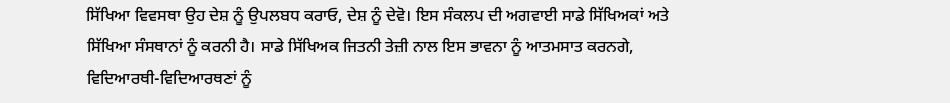ਸਿੱਖਿਆ ਵਿਵਸਥਾ ਉਹ ਦੇਸ਼ ਨੂੰ ਉਪਲਬਧ ਕਰਾਓ, ਦੇਸ਼ ਨੂੰ ਦੇਵੋ। ਇਸ ਸੰਕਲਪ ਦੀ ਅਗਵਾਈ ਸਾਡੇ ਸਿੱਖਿਅਕਾਂ ਅਤੇ ਸਿੱਖਿਆ ਸੰਸਥਾਨਾਂ ਨੂੰ ਕਰਨੀ ਹੈ। ਸਾਡੇ ਸਿੱਖਿਅਕ ਜਿਤਨੀ ਤੇਜ਼ੀ ਨਾਲ ਇਸ ਭਾਵਨਾ ਨੂੰ ਆਤਮਸਾਤ ਕਰਨਗੇ, ਵਿਦਿਆਰਥੀ-ਵਿਦਿਆਰਥਣਾਂ ਨੂੰ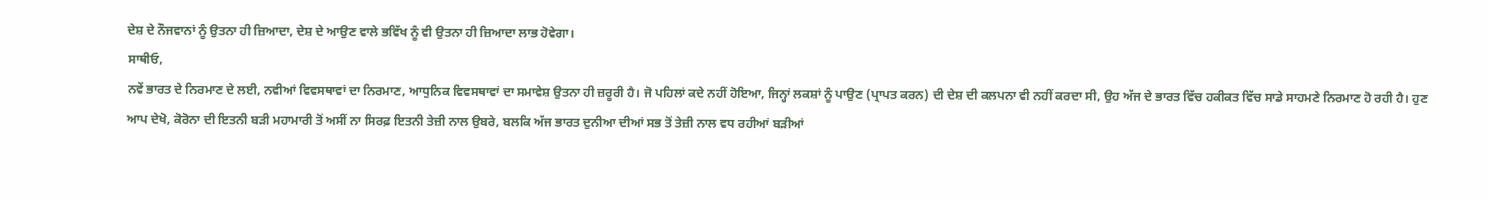ਦੇਸ਼ ਦੇ ਨੌਜਵਾਨਾਂ ਨੂੰ ਉਤਨਾ ਹੀ ਜ਼ਿਆਦਾ, ਦੇਸ਼ ਦੇ ਆਉਣ ਵਾਲੇ ਭਵਿੱਖ ਨੂੰ ਵੀ ਉਤਨਾ ਹੀ ਜ਼ਿਆਦਾ ਲਾਭ ਹੋਵੇਗਾ।
ਸਾਥੀਓ,
ਨਵੇਂ ਭਾਰਤ ਦੇ ਨਿਰਮਾਣ ਦੇ ਲਈ, ਨਵੀਆਂ ਵਿਵਸਥਾਵਾਂ ਦਾ ਨਿਰਮਾਣ, ਆਧੁਨਿਕ ਵਿਵਸਥਾਵਾਂ ਦਾ ਸਮਾਵੇਸ਼ ਉਤਨਾ ਹੀ ਜ਼ਰੂਰੀ ਹੈ। ਜੋ ਪਹਿਲਾਂ ਕਦੇ ਨਹੀਂ ਹੋਇਆ, ਜਿਨ੍ਹਾਂ ਲਕਸ਼ਾਂ ਨੂੰ ਪਾਉਣ (ਪ੍ਰਾਪਤ ਕਰਨ) ਦੀ ਦੇਸ਼ ਦੀ ਕਲਪਨਾ ਵੀ ਨਹੀਂ ਕਰਦਾ ਸੀ, ਉਹ ਅੱਜ ਦੇ ਭਾਰਤ ਵਿੱਚ ਹਕੀਕਤ ਵਿੱਚ ਸਾਡੇ ਸਾਹਮਣੇ ਨਿਰਮਾਣ ਹੋ ਰਹੀ ਹੈ। ਹੁਣ ਆਪ ਦੇਖੋ, ਕੋਰੋਨਾ ਦੀ ਇਤਨੀ ਬੜੀ ਮਹਾਮਾਰੀ ਤੋਂ ਅਸੀਂ ਨਾ ਸਿਰਫ਼ ਇਤਨੀ ਤੇਜ਼ੀ ਨਾਲ ਉਬਰੇ, ਬਲਕਿ ਅੱਜ ਭਾਰਤ ਦੁਨੀਆ ਦੀਆਂ ਸਭ ਤੋਂ ਤੇਜ਼ੀ ਨਾਲ ਵਧ ਰਹੀਆਂ ਬੜੀਆਂ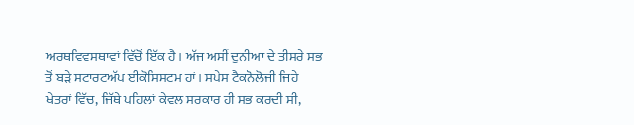ਅਰਥਵਿਵਸਥਾਵਾਂ ਵਿੱਚੋਂ ਇੱਕ ਹੈ। ਅੱਜ ਅਸੀਂ ਦੁਨੀਆ ਦੇ ਤੀਸਰੇ ਸਭ ਤੋਂ ਬੜੇ ਸਟਾਰਟਅੱਪ ਈਕੋਸਿਸਟਮ ਹਾਂ। ਸਪੇਸ ਟੈਕਨੋਲੋਜੀ ਜਿਹੇ ਖੇਤਰਾਂ ਵਿੱਚ, ਜਿੱਥੇ ਪਹਿਲਾਂ ਕੇਵਲ ਸਰਕਾਰ ਹੀ ਸਭ ਕਰਦੀ ਸੀ,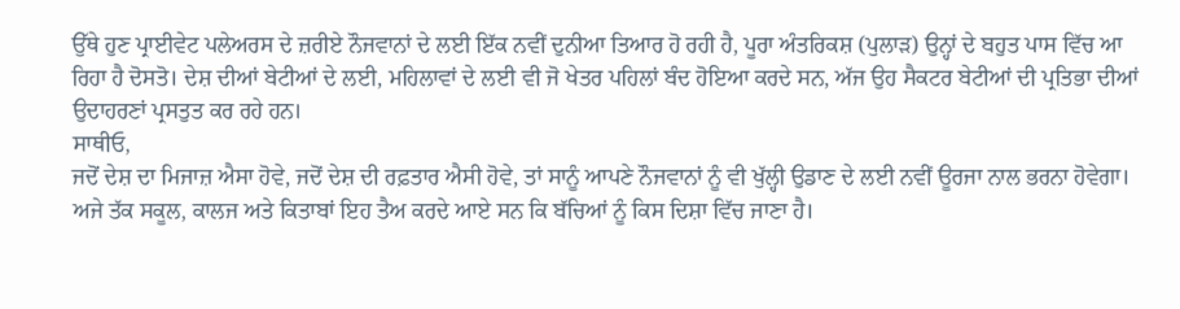ਉੱਥੇ ਹੁਣ ਪ੍ਰਾਈਵੇਟ ਪਲੇਅਰਸ ਦੇ ਜ਼ਰੀਏ ਨੌਜਵਾਨਾਂ ਦੇ ਲਈ ਇੱਕ ਨਵੀਂ ਦੁਨੀਆ ਤਿਆਰ ਹੋ ਰਹੀ ਹੈ, ਪੂਰਾ ਅੰਤਰਿਕਸ਼ (ਪੁਲਾੜ) ਉਨ੍ਹਾਂ ਦੇ ਬਹੁਤ ਪਾਸ ਵਿੱਚ ਆ ਰਿਹਾ ਹੈ ਦੋਸਤੋ। ਦੇਸ਼ ਦੀਆਂ ਬੇਟੀਆਂ ਦੇ ਲਈ, ਮਹਿਲਾਵਾਂ ਦੇ ਲਈ ਵੀ ਜੋ ਖੇਤਰ ਪਹਿਲਾਂ ਬੰਦ ਹੋਇਆ ਕਰਦੇ ਸਨ, ਅੱਜ ਉਹ ਸੈਕਟਰ ਬੇਟੀਆਂ ਦੀ ਪ੍ਰਤਿਭਾ ਦੀਆਂ ਉਦਾਹਰਣਾਂ ਪ੍ਰਸਤੁਤ ਕਰ ਰਹੇ ਹਨ।
ਸਾਥੀਓ,
ਜਦੋਂ ਦੇਸ਼ ਦਾ ਮਿਜਾਜ਼ ਐਸਾ ਹੋਵੇ, ਜਦੋਂ ਦੇਸ਼ ਦੀ ਰਫ਼ਤਾਰ ਐਸੀ ਹੋਵੇ, ਤਾਂ ਸਾਨੂੰ ਆਪਣੇ ਨੌਜਵਾਨਾਂ ਨੂੰ ਵੀ ਖੁੱਲ੍ਹੀ ਉਡਾਣ ਦੇ ਲਈ ਨਵੀਂ ਊਰਜਾ ਨਾਲ ਭਰਨਾ ਹੋਵੇਗਾ। ਅਜੇ ਤੱਕ ਸਕੂਲ, ਕਾਲਜ ਅਤੇ ਕਿਤਾਬਾਂ ਇਹ ਤੈਅ ਕਰਦੇ ਆਏ ਸਨ ਕਿ ਬੱਚਿਆਂ ਨੂੰ ਕਿਸ ਦਿਸ਼ਾ ਵਿੱਚ ਜਾਣਾ ਹੈ।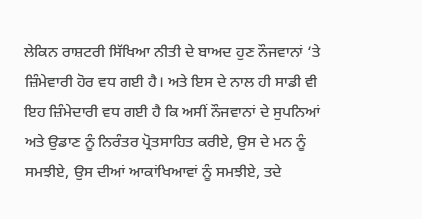ਲੇਕਿਨ ਰਾਸ਼ਟਰੀ ਸਿੱਖਿਆ ਨੀਤੀ ਦੇ ਬਾਅਦ ਹੁਣ ਨੌਜਵਾਨਾਂ ‘ਤੇ ਜ਼ਿੰਮੇਵਾਰੀ ਹੋਰ ਵਧ ਗਈ ਹੈ। ਅਤੇ ਇਸ ਦੇ ਨਾਲ ਹੀ ਸਾਡੀ ਵੀ ਇਹ ਜ਼ਿੰਮੇਦਾਰੀ ਵਧ ਗਈ ਹੈ ਕਿ ਅਸੀਂ ਨੌਜਵਾਨਾਂ ਦੇ ਸੁਪਨਿਆਂ ਅਤੇ ਉਡਾਣ ਨੂੰ ਨਿਰੰਤਰ ਪ੍ਰੋਤਸਾਹਿਤ ਕਰੀਏ, ਉਸ ਦੇ ਮਨ ਨੂੰ ਸਮਝੀਏ, ਉਸ ਦੀਆਂ ਆਕਾਂਖਿਆਵਾਂ ਨੂੰ ਸਮਝੀਏ, ਤਦੇ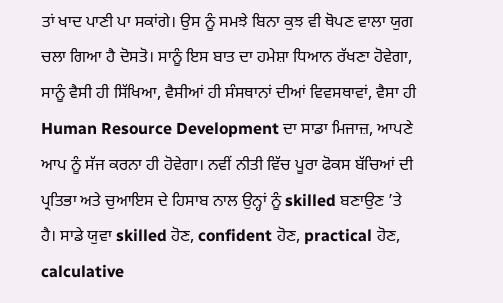ਤਾਂ ਖਾਦ ਪਾਣੀ ਪਾ ਸਕਾਂਗੇ। ਉਸ ਨੂੰ ਸਮਝੇ ਬਿਨਾ ਕੁਝ ਵੀ ਥੋਪਣ ਵਾਲਾ ਯੁਗ ਚਲਾ ਗਿਆ ਹੈ ਦੋਸਤੋ। ਸਾਨੂੰ ਇਸ ਬਾਤ ਦਾ ਹਮੇਸ਼ਾ ਧਿਆਨ ਰੱਖਣਾ ਹੋਵੇਗਾ, ਸਾਨੂੰ ਵੈਸੀ ਹੀ ਸਿੱਖਿਆ, ਵੈਸੀਆਂ ਹੀ ਸੰਸਥਾਨਾਂ ਦੀਆਂ ਵਿਵਸਥਾਵਾਂ, ਵੈਸਾ ਹੀ Human Resource Development ਦਾ ਸਾਡਾ ਮਿਜਾਜ਼, ਆਪਣੇ ਆਪ ਨੂੰ ਸੱਜ ਕਰਨਾ ਹੀ ਹੋਵੇਗਾ। ਨਵੀਂ ਨੀਤੀ ਵਿੱਚ ਪੂਰਾ ਫੋਕਸ ਬੱਚਿਆਂ ਦੀ ਪ੍ਰਤਿਭਾ ਅਤੇ ਚੁਆਇਸ ਦੇ ਹਿਸਾਬ ਨਾਲ ਉਨ੍ਹਾਂ ਨੂੰ skilled ਬਣਾਉਣ ’ਤੇ ਹੈ। ਸਾਡੇ ਯੁਵਾ skilled ਹੋਣ, confident ਹੋਣ, practical ਹੋਣ, calculative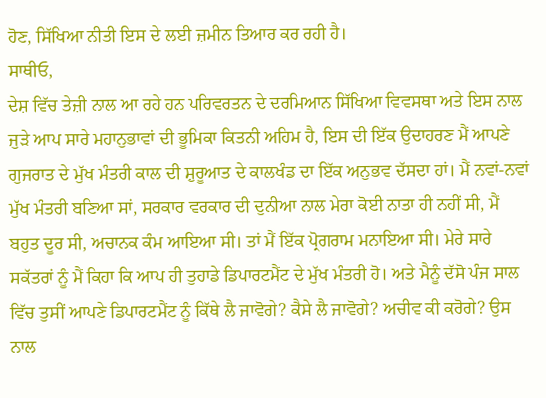ਹੋਣ, ਸਿੱਖਿਆ ਨੀਤੀ ਇਸ ਦੇ ਲਈ ਜ਼ਮੀਨ ਤਿਆਰ ਕਰ ਰਹੀ ਹੈ।
ਸਾਥੀਓ,
ਦੇਸ਼ ਵਿੱਚ ਤੇਜ਼ੀ ਨਾਲ ਆ ਰਹੇ ਹਨ ਪਰਿਵਰਤਨ ਦੇ ਦਰਮਿਆਨ ਸਿੱਖਿਆ ਵਿਵਸਥਾ ਅਤੇ ਇਸ ਨਾਲ ਜੁੜੇ ਆਪ ਸਾਰੇ ਮਹਾਨੁਭਾਵਾਂ ਦੀ ਭੂਮਿਕਾ ਕਿਤਨੀ ਅਹਿਮ ਹੈ, ਇਸ ਦੀ ਇੱਕ ਉਦਾਹਰਣ ਮੈਂ ਆਪਣੇ ਗੁਜਰਾਤ ਦੇ ਮੁੱਖ ਮੰਤਰੀ ਕਾਲ ਦੀ ਸ਼ੁਰੂਆਤ ਦੇ ਕਾਲਖੰਡ ਦਾ ਇੱਕ ਅਨੁਭਵ ਦੱਸਦਾ ਹਾਂ। ਮੈਂ ਨਵਾਂ-ਨਵਾਂ ਮੁੱਖ ਮੰਤਰੀ ਬਣਿਆ ਸਾਂ, ਸਰਕਾਰ ਵਰਕਾਰ ਦੀ ਦੁਨੀਆ ਨਾਲ ਮੇਰਾ ਕੋਈ ਨਾਤਾ ਹੀ ਨਹੀਂ ਸੀ, ਮੈਂ ਬਹੁਤ ਦੂਰ ਸੀ, ਅਚਾਨਕ ਕੰਮ ਆਇਆ ਸੀ। ਤਾਂ ਮੈਂ ਇੱਕ ਪ੍ਰੋਗਰਾਮ ਮਨਾਇਆ ਸੀ। ਮੇਰੇ ਸਾਰੇ ਸਕੱਤਰਾਂ ਨੂੰ ਮੈਂ ਕਿਹਾ ਕਿ ਆਪ ਹੀ ਤੁਹਾਡੇ ਡਿਪਾਰਟਮੈਂਟ ਦੇ ਮੁੱਖ ਮੰਤਰੀ ਹੋ। ਅਤੇ ਮੈਨੂੰ ਦੱਸੋ ਪੰਜ ਸਾਲ ਵਿੱਚ ਤੁਸੀਂ ਆਪਣੇ ਡਿਪਾਰਟਮੈਂਟ ਨੂੰ ਕਿੱਥੇ ਲੈ ਜਾਵੋਗੇ? ਕੈਸੇ ਲੈ ਜਾਵੋਗੇ? ਅਚੀਵ ਕੀ ਕਰੋਗੇ? ਉਸ ਨਾਲ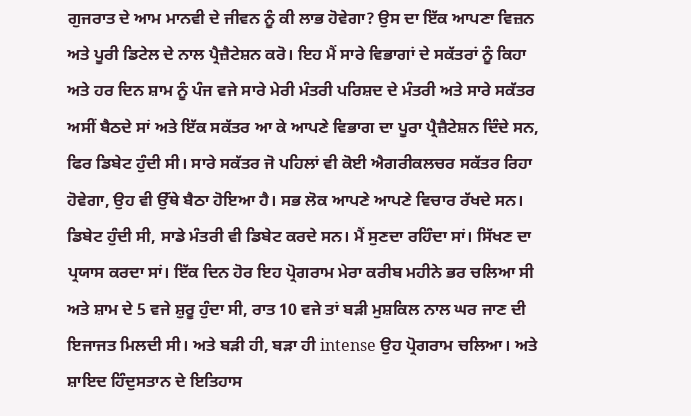ਗੁਜਰਾਤ ਦੇ ਆਮ ਮਾਨਵੀ ਦੇ ਜੀਵਨ ਨੂੰ ਕੀ ਲਾਭ ਹੋਵੇਗਾ? ਉਸ ਦਾ ਇੱਕ ਆਪਣਾ ਵਿਜ਼ਨ ਅਤੇ ਪੂਰੀ ਡਿਟੇਲ ਦੇ ਨਾਲ ਪ੍ਰੈਜ਼ੈਟੇਸ਼ਨ ਕਰੋ। ਇਹ ਮੈਂ ਸਾਰੇ ਵਿਭਾਗਾਂ ਦੇ ਸਕੱਤਰਾਂ ਨੂੰ ਕਿਹਾ ਅਤੇ ਹਰ ਦਿਨ ਸ਼ਾਮ ਨੂੰ ਪੰਜ ਵਜੇ ਸਾਰੇ ਮੇਰੀ ਮੰਤਰੀ ਪਰਿਸ਼ਦ ਦੇ ਮੰਤਰੀ ਅਤੇ ਸਾਰੇ ਸਕੱਤਰ ਅਸੀਂ ਬੈਠਦੇ ਸਾਂ ਅਤੇ ਇੱਕ ਸਕੱਤਰ ਆ ਕੇ ਆਪਣੇ ਵਿਭਾਗ ਦਾ ਪੂਰਾ ਪ੍ਰੈਜ਼ੈਟੇਸ਼ਨ ਦਿੰਦੇ ਸਨ, ਫਿਰ ਡਿਬੇਟ ਹੁੰਦੀ ਸੀ। ਸਾਰੇ ਸਕੱਤਰ ਜੋ ਪਹਿਲਾਂ ਵੀ ਕੋਈ ਐਗਰੀਕਲਚਰ ਸਕੱਤਰ ਰਿਹਾ ਹੋਵੇਗਾ, ਉਹ ਵੀ ਉੱਥੇ ਬੈਠਾ ਹੋਇਆ ਹੈ। ਸਭ ਲੋਕ ਆਪਣੇ ਆਪਣੇ ਵਿਚਾਰ ਰੱਖਦੇ ਸਨ। ਡਿਬੇਟ ਹੁੰਦੀ ਸੀ, ਸਾਡੇ ਮੰਤਰੀ ਵੀ ਡਿਬੇਟ ਕਰਦੇ ਸਨ। ਮੈਂ ਸੁਣਦਾ ਰਹਿੰਦਾ ਸਾਂ। ਸਿੱਖਣ ਦਾ ਪ੍ਰਯਾਸ ਕਰਦਾ ਸਾਂ। ਇੱਕ ਦਿਨ ਹੋਰ ਇਹ ਪ੍ਰੋਗਰਾਮ ਮੇਰਾ ਕਰੀਬ ਮਹੀਨੇ ਭਰ ਚਲਿਆ ਸੀ ਅਤੇ ਸ਼ਾਮ ਦੇ 5 ਵਜੇ ਸ਼ੁਰੂ ਹੁੰਦਾ ਸੀ, ਰਾਤ 10 ਵਜੇ ਤਾਂ ਬੜੀ ਮੁਸ਼ਕਿਲ ਨਾਲ ਘਰ ਜਾਣ ਦੀ ਇਜਾਜਤ ਮਿਲਦੀ ਸੀ। ਅਤੇ ਬੜੀ ਹੀ, ਬੜਾ ਹੀ intense ਉਹ ਪ੍ਰੋਗਰਾਮ ਚਲਿਆ। ਅਤੇ ਸ਼ਾਇਦ ਹਿੰਦੁਸਤਾਨ ਦੇ ਇਤਿਹਾਸ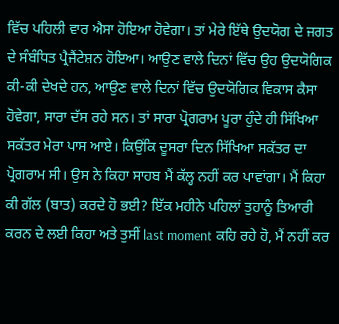ਵਿੱਚ ਪਹਿਲੀ ਵਾਰ ਐਸਾ ਹੋਇਆ ਹੋਵੇਗਾ। ਤਾਂ ਮੇਰੇ ਇੱਥੇ ਉਦਯੋਗ ਦੇ ਜਗਤ ਦੇ ਸੰਬੰਧਿਤ ਪ੍ਰੈਜੈਂਟੇਸ਼ਨ ਹੋਇਆ। ਆਉਣ ਵਾਲੇ ਦਿਨਾਂ ਵਿੱਚ ਉਹ ਉਦਯੋਗਿਕ ਕੀ-ਕੀ ਦੇਖਦੇ ਹਨ, ਆਉਣ ਵਾਲੇ ਦਿਨਾਂ ਵਿੱਚ ਉਦਯੋਗਿਕ ਵਿਕਾਸ ਕੈਸਾ ਹੋਵੇਗਾ, ਸਾਰਾ ਦੱਸ ਰਹੇ ਸਨ। ਤਾਂ ਸਾਰਾ ਪ੍ਰੋਗਰਾਮ ਪੂਰਾ ਹੁੰਦੇ ਹੀ ਸਿੱਖਿਆ ਸਕੱਤਰ ਮੇਰਾ ਪਾਸ ਆਏ। ਕਿਉਂਕਿ ਦੂਸਰਾ ਦਿਨ ਸਿੱਖਿਆ ਸਕੱਤਰ ਦਾ ਪ੍ਰੋਗਰਾਮ ਸੀ। ਉਸ ਨੇ ਕਿਹਾ ਸਾਹਬ ਮੈਂ ਕੱਲ੍ਹ ਨਹੀਂ ਕਰ ਪਾਵਾਂਗਾ। ਮੈਂ ਕਿਹਾ ਕੀ ਗੱਲ (ਬਾਤ) ਕਰਦੇ ਹੋ ਭਈ? ਇੱਕ ਮਹੀਨੇ ਪਹਿਲਾਂ ਤੁਹਾਨੂੰ ਤਿਆਰੀ ਕਰਨ ਦੇ ਲਈ ਕਿਹਾ ਅਤੇ ਤੁਸੀਂ last moment ਕਹਿ ਰਹੇ ਹੋ, ਮੈਂ ਨਹੀਂ ਕਰ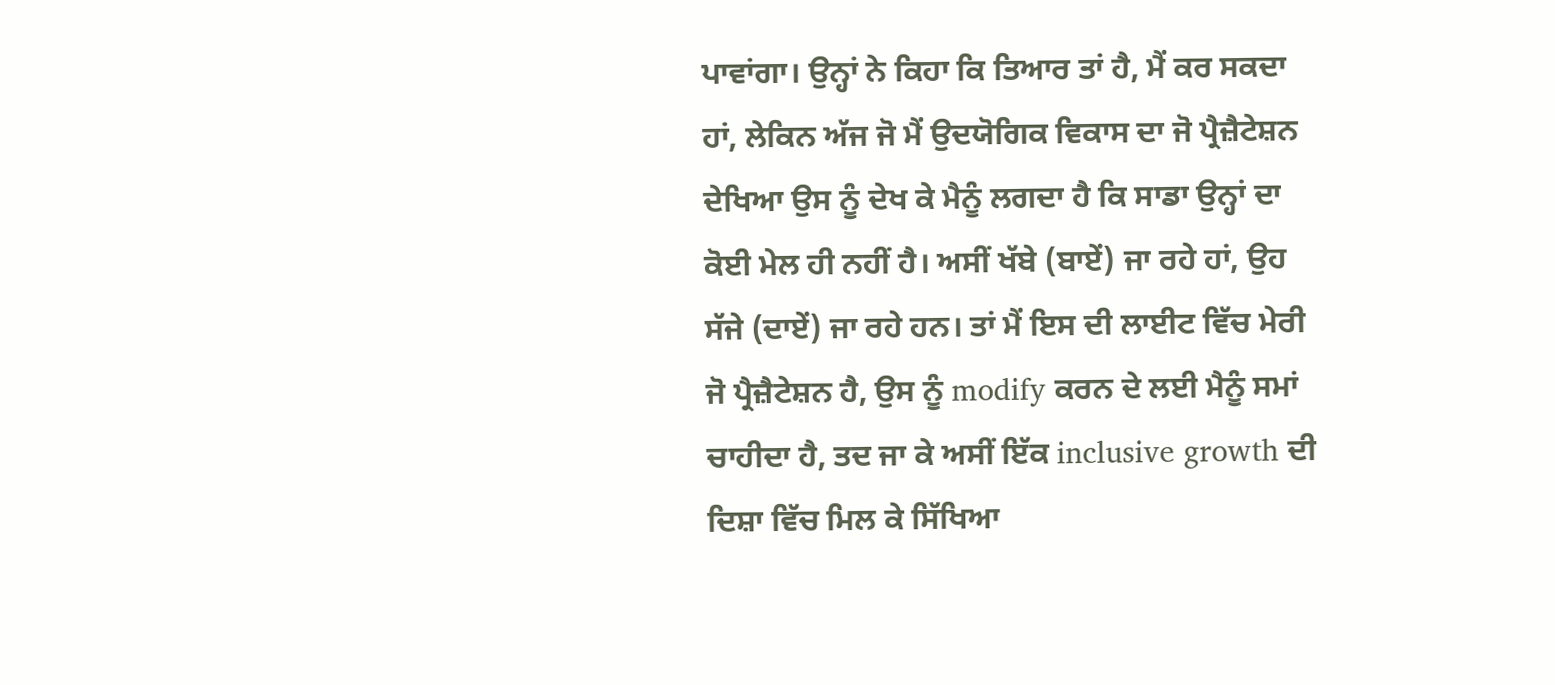ਪਾਵਾਂਗਾ। ਉਨ੍ਹਾਂ ਨੇ ਕਿਹਾ ਕਿ ਤਿਆਰ ਤਾਂ ਹੈ, ਮੈਂ ਕਰ ਸਕਦਾ ਹਾਂ, ਲੇਕਿਨ ਅੱਜ ਜੋ ਮੈਂ ਉਦਯੋਗਿਕ ਵਿਕਾਸ ਦਾ ਜੋ ਪ੍ਰੈਜ਼ੈਟੇਸ਼ਨ ਦੇਖਿਆ ਉਸ ਨੂੰ ਦੇਖ ਕੇ ਮੈਨੂੰ ਲਗਦਾ ਹੈ ਕਿ ਸਾਡਾ ਉਨ੍ਹਾਂ ਦਾ ਕੋਈ ਮੇਲ ਹੀ ਨਹੀਂ ਹੈ। ਅਸੀਂ ਖੱਬੇ (ਬਾਏਂ) ਜਾ ਰਹੇ ਹਾਂ, ਉਹ ਸੱਜੇ (ਦਾਏਂ) ਜਾ ਰਹੇ ਹਨ। ਤਾਂ ਮੈਂ ਇਸ ਦੀ ਲਾਈਟ ਵਿੱਚ ਮੇਰੀ ਜੋ ਪ੍ਰੈਜ਼ੈਟੇਸ਼ਨ ਹੈ, ਉਸ ਨੂੰ modify ਕਰਨ ਦੇ ਲਈ ਮੈਨੂੰ ਸਮਾਂ ਚਾਹੀਦਾ ਹੈ, ਤਦ ਜਾ ਕੇ ਅਸੀਂ ਇੱਕ inclusive growth ਦੀ ਦਿਸ਼ਾ ਵਿੱਚ ਮਿਲ ਕੇ ਸਿੱਖਿਆ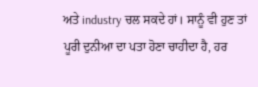ਅਤੇ industry ਚਲ ਸਕਦੇ ਹਾਂ। ਸਾਨੂੰ ਵੀ ਹੁਣ ਤਾਂ ਪੂਰੀ ਦੁਨੀਆ ਦਾ ਪਤਾ ਹੋਣਾ ਚਾਹੀਦਾ ਹੈ, ਹਰ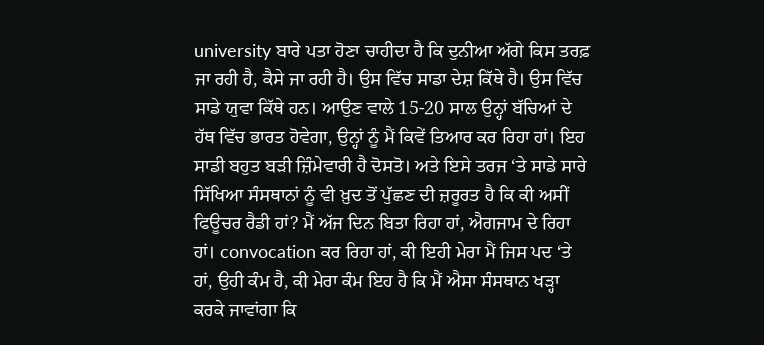university ਬਾਰੇ ਪਤਾ ਹੋਣਾ ਚਾਹੀਦਾ ਹੈ ਕਿ ਦੁਨੀਆ ਅੱਗੇ ਕਿਸ ਤਰਫ਼ ਜਾ ਰਹੀ ਹੈ, ਕੈਸੇ ਜਾ ਰਹੀ ਹੈ। ਉਸ ਵਿੱਚ ਸਾਡਾ ਦੇਸ਼ ਕਿੱਥੇ ਹੈ। ਉਸ ਵਿੱਚ ਸਾਡੇ ਯੁਵਾ ਕਿੱਥੇ ਹਨ। ਆਉਣ ਵਾਲੇ 15-20 ਸਾਲ ਉਨ੍ਹਾਂ ਬੱਚਿਆਂ ਦੇ ਹੱਥ ਵਿੱਚ ਭਾਰਤ ਹੋਵੇਗਾ, ਉਨ੍ਹਾਂ ਨੂੰ ਮੈਂ ਕਿਵੇਂ ਤਿਆਰ ਕਰ ਰਿਹਾ ਹਾਂ। ਇਹ ਸਾਡੀ ਬਹੁਤ ਬੜੀ ਜ਼ਿੰਮੇਵਾਰੀ ਹੈ ਦੋਸਤੋ। ਅਤੇ ਇਸੇ ਤਰਜ ‘ਤੇ ਸਾਡੇ ਸਾਰੇ ਸਿੱਖਿਆ ਸੰਸਥਾਨਾਂ ਨੂੰ ਵੀ ਖ਼ੁਦ ਤੋਂ ਪੁੱਛਣ ਦੀ ਜ਼ਰੂਰਤ ਹੈ ਕਿ ਕੀ ਅਸੀਂ ਫਿਊਚਰ ਰੈਡੀ ਹਾਂ? ਮੈਂ ਅੱਜ ਦਿਨ ਬਿਤਾ ਰਿਹਾ ਹਾਂ, ਐਗਜਾਮ ਦੇ ਰਿਹਾ ਹਾਂ। convocation ਕਰ ਰਿਹਾ ਹਾਂ, ਕੀ ਇਹੀ ਮੇਰਾ ਮੈਂ ਜਿਸ ਪਦ ‘ਤੇ ਹਾਂ, ਉਹੀ ਕੰਮ ਹੈ, ਕੀ ਮੇਰਾ ਕੰਮ ਇਹ ਹੈ ਕਿ ਮੈਂ ਐਸਾ ਸੰਸਥਾਨ ਖੜ੍ਹਾ ਕਰਕੇ ਜਾਵਾਂਗਾ ਕਿ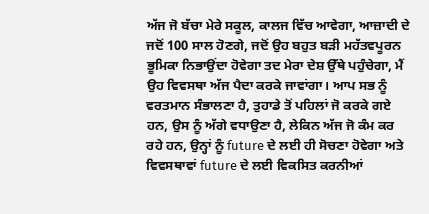ਅੱਜ ਜੋ ਬੱਚਾ ਮੇਰੇ ਸਕੂਲ, ਕਾਲਜ ਵਿੱਚ ਆਵੇਗਾ, ਆਜ਼ਾਦੀ ਦੇ ਜਦੋਂ 100 ਸਾਲ ਹੋਣਗੇ, ਜਦੋਂ ਉਹ ਬਹੁਤ ਬੜੀ ਮਹੱਤਵਪੂਰਨ ਭੂਮਿਕਾ ਨਿਭਾਉਂਦਾ ਹੋਵੇਗਾ ਤਦ ਮੇਰਾ ਦੇਸ਼ ਉੱਥੇ ਪਹੁੰਚੇਗਾ, ਮੈਂ ਉਹ ਵਿਵਸਥਾ ਅੱਜ ਪੈਦਾ ਕਰਕੇ ਜਾਵਾਂਗਾ। ਆਪ ਸਭ ਨੂੰ ਵਰਤਮਾਨ ਸੰਭਾਲਣਾ ਹੈ, ਤੁਹਾਡੇ ਤੋਂ ਪਹਿਲਾਂ ਜੋ ਕਰਕੇ ਗਏ ਹਨ, ਉਸ ਨੂੰ ਅੱਗੇ ਵਧਾਉਣਾ ਹੈ, ਲੇਕਿਨ ਅੱਜ ਜੋ ਕੰਮ ਕਰ ਰਹੇ ਹਨ, ਉਨ੍ਹਾਂ ਨੂੰ future ਦੇ ਲਈ ਹੀ ਸੋਚਣਾ ਹੋਵੇਗਾ ਅਤੇ ਵਿਵਸਥਾਵਾਂ future ਦੇ ਲਈ ਵਿਕਸਿਤ ਕਰਨੀਆਂ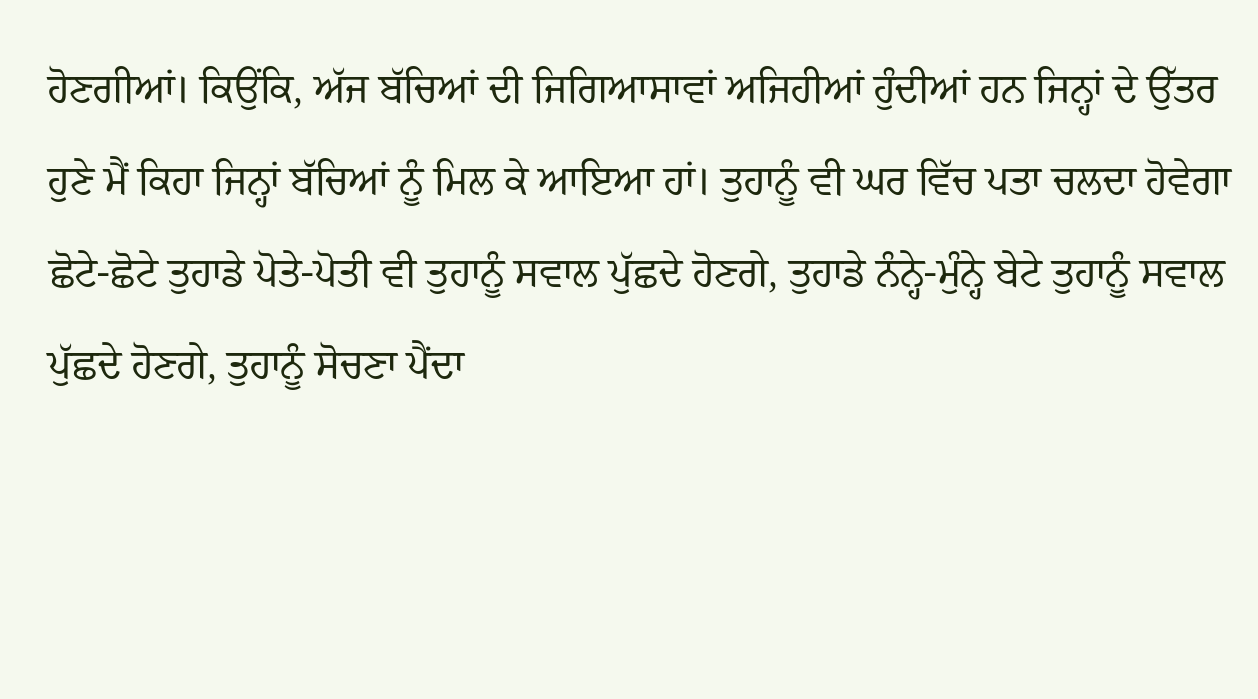ਹੋਣਗੀਆਂ। ਕਿਉਂਕਿ, ਅੱਜ ਬੱਚਿਆਂ ਦੀ ਜਿਗਿਆਸਾਵਾਂ ਅਜਿਹੀਆਂ ਹੁੰਦੀਆਂ ਹਨ ਜਿਨ੍ਹਾਂ ਦੇ ਉੱਤਰ ਹੁਣੇ ਮੈਂ ਕਿਹਾ ਜਿਨ੍ਹਾਂ ਬੱਚਿਆਂ ਨੂੰ ਮਿਲ ਕੇ ਆਇਆ ਹਾਂ। ਤੁਹਾਨੂੰ ਵੀ ਘਰ ਵਿੱਚ ਪਤਾ ਚਲਦਾ ਹੋਵੇਗਾ ਛੋਟੇ-ਛੋਟੇ ਤੁਹਾਡੇ ਪੋਤੇ-ਪੋਤੀ ਵੀ ਤੁਹਾਨੂੰ ਸਵਾਲ ਪੁੱਛਦੇ ਹੋਣਗੇ, ਤੁਹਾਡੇ ਨੰਨ੍ਹੇ-ਮੁੰਨ੍ਹੇ ਬੇਟੇ ਤੁਹਾਨੂੰ ਸਵਾਲ ਪੁੱਛਦੇ ਹੋਣਗੇ, ਤੁਹਾਨੂੰ ਸੋਚਣਾ ਪੈਂਦਾ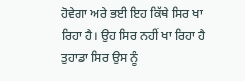ਹੋਵੇਗਾ ਅਰੇ ਭਈ ਇਹ ਕਿੱਥੇ ਸਿਰ ਖਾ ਰਿਹਾ ਹੈ। ਉਹ ਸਿਰ ਨਹੀਂ ਖਾ ਰਿਹਾ ਹੈ ਤੁਹਾਡਾ ਸਿਰ ਉਸ ਨੂੰ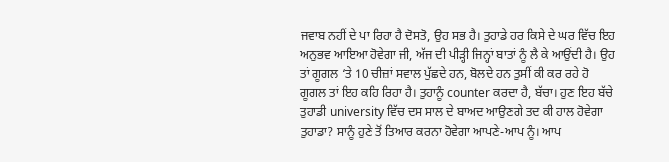ਜਵਾਬ ਨਹੀਂ ਦੇ ਪਾ ਰਿਹਾ ਹੈ ਦੋਸਤੋ, ਉਹ ਸਭ ਹੈ। ਤੁਹਾਡੇ ਹਰ ਕਿਸੇ ਦੇ ਘਰ ਵਿੱਚ ਇਹ ਅਨੁਭਵ ਆਇਆ ਹੋਵੇਗਾ ਜੀ, ਅੱਜ ਦੀ ਪੀੜ੍ਹੀ ਜਿਨ੍ਹਾਂ ਬਾਤਾਂ ਨੂੰ ਲੈ ਕੇ ਆਉਂਦੀ ਹੈ। ਉਹ ਤਾਂ ਗੂਗਲ ‘ਤੇ 10 ਚੀਜ਼ਾਂ ਸਵਾਲ ਪੁੱਛਦੇ ਹਨ, ਬੋਲਦੇ ਹਨ ਤੁਸੀਂ ਕੀ ਕਰ ਰਹੇ ਹੋ ਗੂਗਲ ਤਾਂ ਇਹ ਕਹਿ ਰਿਹਾ ਹੈ। ਤੁਹਾਨੂੰ counter ਕਰਦਾ ਹੈ, ਬੱਚਾ। ਹੁਣ ਇਹ ਬੱਚੇ ਤੁਹਾਡੀ university ਵਿੱਚ ਦਸ ਸਾਲ ਦੇ ਬਾਅਦ ਆਉਣਗੇ ਤਦ ਕੀ ਹਾਲ ਹੋਵੇਗਾ ਤੁਹਾਡਾ? ਸਾਨੂੰ ਹੁਣੇ ਤੋਂ ਤਿਆਰ ਕਰਨਾ ਹੋਵੇਗਾ ਆਪਣੇ-ਆਪ ਨੂੰ। ਆਪ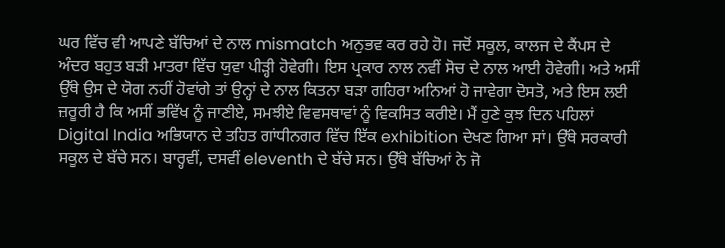ਘਰ ਵਿੱਚ ਵੀ ਆਪਣੇ ਬੱਚਿਆਂ ਦੇ ਨਾਲ mismatch ਅਨੁਭਵ ਕਰ ਰਹੇ ਹੋ। ਜਦੋਂ ਸਕੂਲ, ਕਾਲਜ ਦੇ ਕੈਂਪਸ ਦੇ ਅੰਦਰ ਬਹੁਤ ਬੜੀ ਮਾਤਰਾ ਵਿੱਚ ਯੁਵਾ ਪੀੜ੍ਹੀ ਹੋਵੇਗੀ। ਇਸ ਪ੍ਰਕਾਰ ਨਾਲ ਨਵੀਂ ਸੋਚ ਦੇ ਨਾਲ ਆਈ ਹੋਵੇਗੀ। ਅਤੇ ਅਸੀਂ ਉੱਥੇ ਉਸ ਦੇ ਯੋਗ ਨਹੀਂ ਹੋਵਾਂਗੇ ਤਾਂ ਉਨ੍ਹਾਂ ਦੇ ਨਾਲ ਕਿਤਨਾ ਬੜਾ ਗਹਿਰਾ ਅਨਿਆਂ ਹੋ ਜਾਵੇਗਾ ਦੋਸਤੋ, ਅਤੇ ਇਸ ਲਈ ਜ਼ਰੂਰੀ ਹੈ ਕਿ ਅਸੀਂ ਭਵਿੱਖ ਨੂੰ ਜਾਣੀਏ, ਸਮਝੀਏ ਵਿਵਸਥਾਵਾਂ ਨੂੰ ਵਿਕਸਿਤ ਕਰੀਏ। ਮੈਂ ਹੁਣੇ ਕੁਝ ਦਿਨ ਪਹਿਲਾਂ Digital India ਅਭਿਯਾਨ ਦੇ ਤਹਿਤ ਗਾਂਧੀਨਗਰ ਵਿੱਚ ਇੱਕ exhibition ਦੇਖਣ ਗਿਆ ਸਾਂ। ਉੱਥੇ ਸਰਕਾਰੀ ਸਕੂਲ ਦੇ ਬੱਚੇ ਸਨ। ਬਾਰ੍ਹਵੀਂ, ਦਸਵੀਂ eleventh ਦੇ ਬੱਚੇ ਸਨ। ਉੱਥੇ ਬੱਚਿਆਂ ਨੇ ਜੋ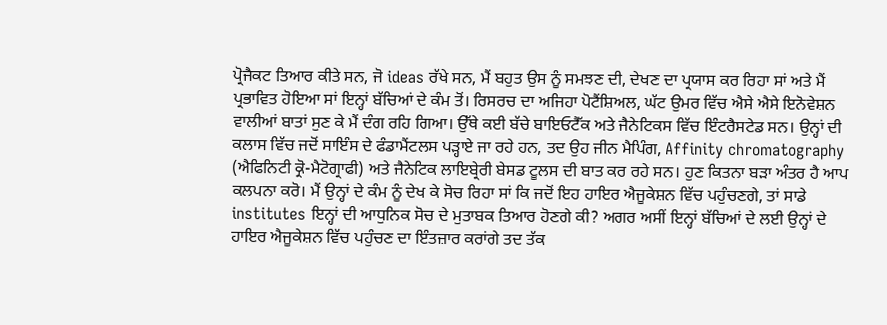ਪ੍ਰੋਜੈਕਟ ਤਿਆਰ ਕੀਤੇ ਸਨ, ਜੋ ideas ਰੱਖੇ ਸਨ, ਮੈਂ ਬਹੁਤ ਉਸ ਨੂੰ ਸਮਝਣ ਦੀ, ਦੇਖਣ ਦਾ ਪ੍ਰਯਾਸ ਕਰ ਰਿਹਾ ਸਾਂ ਅਤੇ ਮੈਂ ਪ੍ਰਭਾਵਿਤ ਹੋਇਆ ਸਾਂ ਇਨ੍ਹਾਂ ਬੱਚਿਆਂ ਦੇ ਕੰਮ ਤੋਂ। ਰਿਸਰਚ ਦਾ ਅਜਿਹਾ ਪੋਟੈਂਸ਼ਿਅਲ, ਘੱਟ ਉਮਰ ਵਿੱਚ ਐਸੇ ਐਸੇ ਇਨੋਵੇਸ਼ਨ ਵਾਲੀਆਂ ਬਾਤਾਂ ਸੁਣ ਕੇ ਮੈਂ ਦੰਗ ਰਹਿ ਗਿਆ। ਉੱਥੇ ਕਈ ਬੱਚੇ ਬਾਇਓਟੈੱਕ ਅਤੇ ਜੈਨੇਟਿਕਸ ਵਿੱਚ ਇੰਟਰੈਸਟੇਡ ਸਨ। ਉਨ੍ਹਾਂ ਦੀ ਕਲਾਸ ਵਿੱਚ ਜਦੋਂ ਸਾਇੰਸ ਦੇ ਫੰਡਾਮੈਂਟਲਸ ਪੜ੍ਹਾਏ ਜਾ ਰਹੇ ਹਨ, ਤਦ ਉਹ ਜੀਨ ਮੈਪਿੰਗ, Affinity chromatography (ਐਫਿਨਿਟੀ ਕ੍ਰੋ-ਮੈਟੋਗ੍ਰਾਫੀ) ਅਤੇ ਜੈਨੇਟਿਕ ਲਾਇਬ੍ਰੇਰੀ ਬੇਸਡ ਟੂਲਸ ਦੀ ਬਾਤ ਕਰ ਰਹੇ ਸਨ। ਹੁਣ ਕਿਤਨਾ ਬੜਾ ਅੰਤਰ ਹੈ ਆਪ ਕਲਪਨਾ ਕਰੋ। ਮੈਂ ਉਨ੍ਹਾਂ ਦੇ ਕੰਮ ਨੂੰ ਦੇਖ ਕੇ ਸੋਚ ਰਿਹਾ ਸਾਂ ਕਿ ਜਦੋਂ ਇਹ ਹਾਇਰ ਐਜੂਕੇਸ਼ਨ ਵਿੱਚ ਪਹੁੰਚਣਗੇ, ਤਾਂ ਸਾਡੇ institutes ਇਨ੍ਹਾਂ ਦੀ ਆਧੁਨਿਕ ਸੋਚ ਦੇ ਮੁਤਾਬਕ ਤਿਆਰ ਹੋਣਗੇ ਕੀ? ਅਗਰ ਅਸੀਂ ਇਨ੍ਹਾਂ ਬੱਚਿਆਂ ਦੇ ਲਈ ਉਨ੍ਹਾਂ ਦੇ ਹਾਇਰ ਐਜੂਕੇਸ਼ਨ ਵਿੱਚ ਪਹੁੰਚਣ ਦਾ ਇੰਤਜ਼ਾਰ ਕਰਾਂਗੇ ਤਦ ਤੱਕ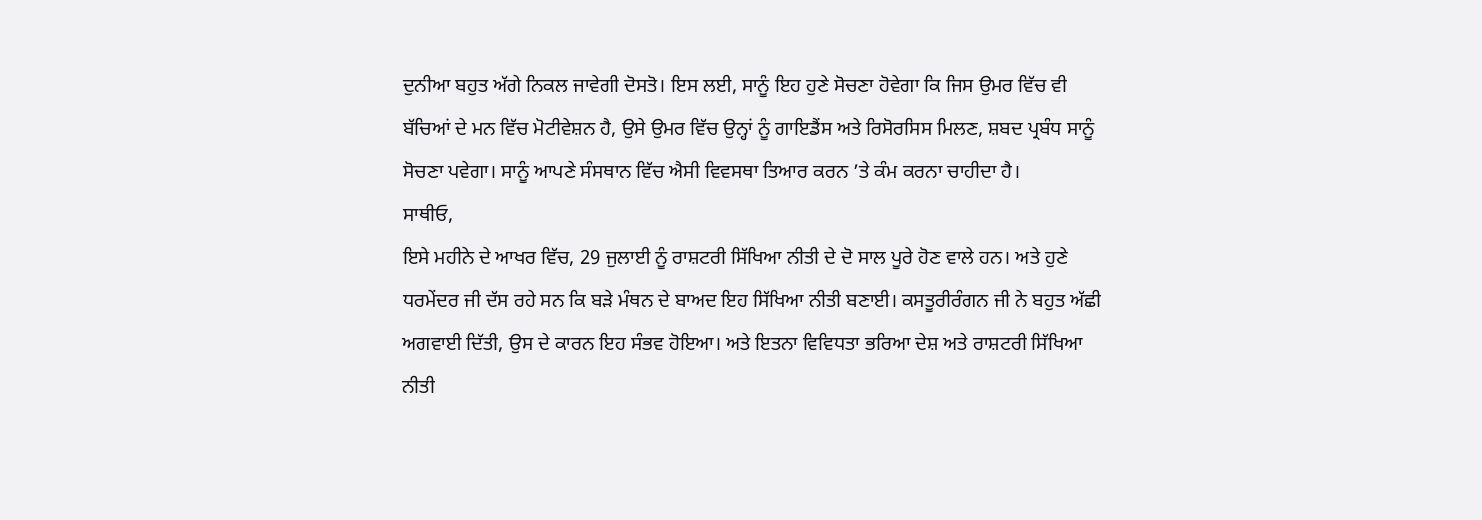ਦੁਨੀਆ ਬਹੁਤ ਅੱਗੇ ਨਿਕਲ ਜਾਵੇਗੀ ਦੋਸਤੋ। ਇਸ ਲਈ, ਸਾਨੂੰ ਇਹ ਹੁਣੇ ਸੋਚਣਾ ਹੋਵੇਗਾ ਕਿ ਜਿਸ ਉਮਰ ਵਿੱਚ ਵੀ ਬੱਚਿਆਂ ਦੇ ਮਨ ਵਿੱਚ ਮੋਟੀਵੇਸ਼ਨ ਹੈ, ਉਸੇ ਉਮਰ ਵਿੱਚ ਉਨ੍ਹਾਂ ਨੂੰ ਗਾਇਡੈਂਸ ਅਤੇ ਰਿਸੋਰਸਿਸ ਮਿਲਣ, ਸ਼ਬਦ ਪ੍ਰਬੰਧ ਸਾਨੂੰ ਸੋਚਣਾ ਪਵੇਗਾ। ਸਾਨੂੰ ਆਪਣੇ ਸੰਸਥਾਨ ਵਿੱਚ ਐਸੀ ਵਿਵਸਥਾ ਤਿਆਰ ਕਰਨ ’ਤੇ ਕੰਮ ਕਰਨਾ ਚਾਹੀਦਾ ਹੈ।
ਸਾਥੀਓ,
ਇਸੇ ਮਹੀਨੇ ਦੇ ਆਖਰ ਵਿੱਚ, 29 ਜੁਲਾਈ ਨੂੰ ਰਾਸ਼ਟਰੀ ਸਿੱਖਿਆ ਨੀਤੀ ਦੇ ਦੋ ਸਾਲ ਪੂਰੇ ਹੋਣ ਵਾਲੇ ਹਨ। ਅਤੇ ਹੁਣੇ ਧਰਮੇਂਦਰ ਜੀ ਦੱਸ ਰਹੇ ਸਨ ਕਿ ਬੜੇ ਮੰਥਨ ਦੇ ਬਾਅਦ ਇਹ ਸਿੱਖਿਆ ਨੀਤੀ ਬਣਾਈ। ਕਸਤੂਰੀਰੰਗਨ ਜੀ ਨੇ ਬਹੁਤ ਅੱਛੀ ਅਗਵਾਈ ਦਿੱਤੀ, ਉਸ ਦੇ ਕਾਰਨ ਇਹ ਸੰਭਵ ਹੋਇਆ। ਅਤੇ ਇਤਨਾ ਵਿਵਿਧਤਾ ਭਰਿਆ ਦੇਸ਼ ਅਤੇ ਰਾਸ਼ਟਰੀ ਸਿੱਖਿਆ ਨੀਤੀ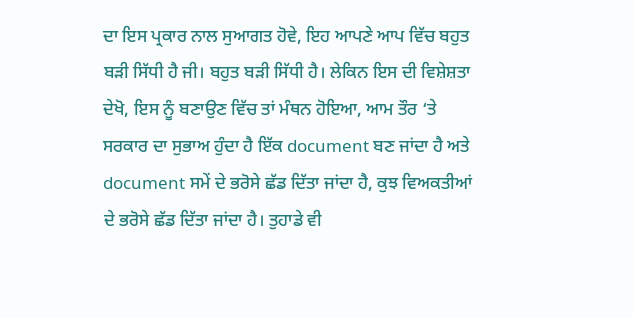ਦਾ ਇਸ ਪ੍ਰਕਾਰ ਨਾਲ ਸੁਆਗਤ ਹੋਵੇ, ਇਹ ਆਪਣੇ ਆਪ ਵਿੱਚ ਬਹੁਤ ਬੜੀ ਸਿੱਧੀ ਹੈ ਜੀ। ਬਹੁਤ ਬੜੀ ਸਿੱਧੀ ਹੈ। ਲੇਕਿਨ ਇਸ ਦੀ ਵਿਸ਼ੇਸ਼ਤਾ ਦੇਖੋ, ਇਸ ਨੂੰ ਬਣਾਉਣ ਵਿੱਚ ਤਾਂ ਮੰਥਨ ਹੋਇਆ, ਆਮ ਤੌਰ ‘ਤੇ ਸਰਕਾਰ ਦਾ ਸੁਭਾਅ ਹੁੰਦਾ ਹੈ ਇੱਕ document ਬਣ ਜਾਂਦਾ ਹੈ ਅਤੇ document ਸਮੇਂ ਦੇ ਭਰੋਸੇ ਛੱਡ ਦਿੱਤਾ ਜਾਂਦਾ ਹੈ, ਕੁਝ ਵਿਅਕਤੀਆਂ ਦੇ ਭਰੋਸੇ ਛੱਡ ਦਿੱਤਾ ਜਾਂਦਾ ਹੈ। ਤੁਹਾਡੇ ਵੀ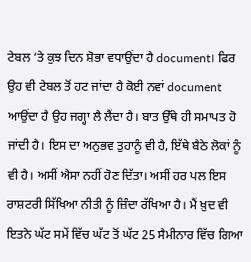ਟੇਬਲ ‘ਤੇ ਕੁਝ ਦਿਨ ਸ਼ੋਭਾ ਵਧਾਉਂਦਾ ਹੈ document। ਫਿਰ ਉਹ ਵੀ ਟੇਬਲ ਤੋਂ ਹਟ ਜਾਂਦਾ ਹੈ ਕੋਈ ਨਵਾਂ document ਆਉਂਦਾ ਹੈ ਉਹ ਜਗ੍ਹਾ ਲੈ ਲੈਂਦਾ ਹੈ। ਬਾਤ ਉੱਥੇ ਹੀ ਸਮਾਪਤ ਹੋ ਜਾਂਦੀ ਹੈ। ਇਸ ਦਾ ਅਨੁਭਵ ਤੁਹਾਨੂੰ ਵੀ ਹੈ, ਇੱਥੇ ਬੈਠੇ ਲੋਕਾਂ ਨੂੰ ਵੀ ਹੈ। ਅਸੀਂ ਐਸਾ ਨਹੀਂ ਹੋਣ ਦਿੱਤਾ। ਅਸੀਂ ਹਰ ਪਲ ਇਸ ਰਾਸ਼ਟਰੀ ਸਿੱਖਿਆ ਨੀਤੀ ਨੂੰ ਜ਼ਿੰਦਾ ਰੱਖਿਆ ਹੈ। ਮੈਂ ਖ਼ੁਦ ਵੀ ਇਤਨੇ ਘੱਟ ਸਮੇਂ ਵਿੱਚ ਘੱਟ ਤੋਂ ਘੱਟ 25 ਸੈਮੀਨਾਰ ਵਿੱਚ ਗਿਆ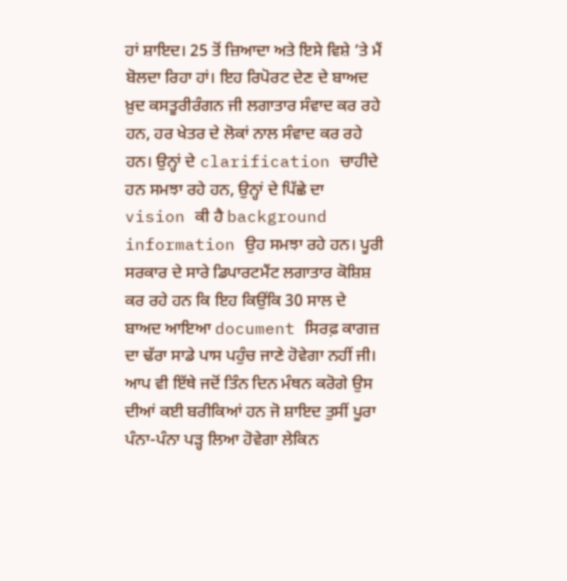ਹਾਂ ਸ਼ਾਇਦ। 25 ਤੋਂ ਜ਼ਿਆਦਾ ਅਤੇ ਇਸੇ ਵਿਸ਼ੇ ‘ਤੇ ਮੈਂ ਬੋਲਦਾ ਰਿਹਾ ਹਾਂ। ਇਹ ਰਿਪੋਰਟ ਦੇਣ ਦੇ ਬਾਅਦ ਖ਼ੁਦ ਕਸਤੂਰੀਰੰਗਨ ਜੀ ਲਗਾਤਾਰ ਸੰਵਾਦ ਕਰ ਰਹੇ ਹਨ, ਹਰ ਖੇਤਰ ਦੇ ਲੋਕਾਂ ਨਾਲ ਸੰਵਾਦ ਕਰ ਰਹੇ ਹਨ। ਉਨ੍ਹਾਂ ਦੇ clarification ਚਾਹੀਦੇ ਹਨ ਸਮਝਾ ਰਹੇ ਹਨ, ਉਨ੍ਹਾਂ ਦੇ ਪਿੱਛੇ ਦਾ vision ਕੀ ਹੈ background information ਉਹ ਸਮਝਾ ਰਹੇ ਹਨ। ਪੂਰੀ ਸਰਕਾਰ ਦੇ ਸਾਰੇ ਡਿਪਾਰਟਮੈਂਟ ਲਗਾਤਾਰ ਕੋਸ਼ਿਸ਼ ਕਰ ਰਹੇ ਹਨ ਕਿ ਇਹ ਕਿਉਂਕਿ 30 ਸਾਲ ਦੇ ਬਾਅਦ ਆਇਆ document ਸਿਰਫ਼ ਕਾਗਜ਼ ਦਾ ਢੱਰਾ ਸਾਡੇ ਪਾਸ ਪਹੁੰਚ ਜਾਣੇ ਹੋਵੇਗਾ ਨਹੀਂ ਜੀ। ਆਪ ਵੀ ਇੱਥੇ ਜਦੋਂ ਤਿੰਨ ਦਿਨ ਮੰਥਨ ਕਰੋਗੇ ਉਸ ਦੀਆਂ ਕਈ ਬਰੀਕਿਆਂ ਹਨ ਜੋ ਸ਼ਾਇਦ ਤੁਸੀਂ ਪੂਰਾ ਪੰਨਾ-ਪੰਨਾ ਪੜ੍ਹ ਲਿਆ ਹੋਵੇਗਾ ਲੇਕਿਨ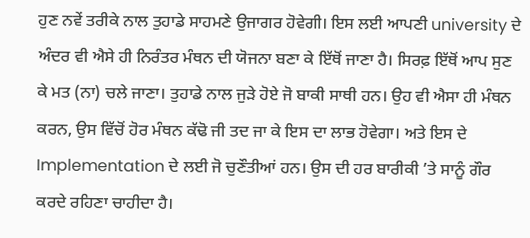ਹੁਣ ਨਵੇਂ ਤਰੀਕੇ ਨਾਲ ਤੁਹਾਡੇ ਸਾਹਮਣੇ ਉਜਾਗਰ ਹੋਵੇਗੀ। ਇਸ ਲਈ ਆਪਣੀ university ਦੇ ਅੰਦਰ ਵੀ ਐਸੇ ਹੀ ਨਿਰੰਤਰ ਮੰਥਨ ਦੀ ਯੋਜਨਾ ਬਣਾ ਕੇ ਇੱਥੋਂ ਜਾਣਾ ਹੈ। ਸਿਰਫ਼ ਇੱਥੋਂ ਆਪ ਸੁਣ ਕੇ ਮਤ (ਨਾ) ਚਲੇ ਜਾਣਾ। ਤੁਹਾਡੇ ਨਾਲ ਜੁੜੇ ਹੋਏ ਜੋ ਬਾਕੀ ਸਾਥੀ ਹਨ। ਉਹ ਵੀ ਐਸਾ ਹੀ ਮੰਥਨ ਕਰਨ, ਉਸ ਵਿੱਚੋਂ ਹੋਰ ਮੰਥਨ ਕੱਢੋ ਜੀ ਤਦ ਜਾ ਕੇ ਇਸ ਦਾ ਲਾਭ ਹੋਵੇਗਾ। ਅਤੇ ਇਸ ਦੇ Implementation ਦੇ ਲਈ ਜੋ ਚੁਣੌਤੀਆਂ ਹਨ। ਉਸ ਦੀ ਹਰ ਬਾਰੀਕੀ ’ਤੇ ਸਾਨੂੰ ਗੌਰ ਕਰਦੇ ਰਹਿਣਾ ਚਾਹੀਦਾ ਹੈ।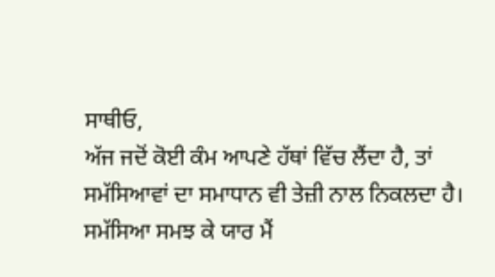ਸਾਥੀਓ,
ਅੱਜ ਜਦੋਂ ਕੋਈ ਕੰਮ ਆਪਣੇ ਹੱਥਾਂ ਵਿੱਚ ਲੈਂਦਾ ਹੈ, ਤਾਂ ਸਮੱਸਿਆਵਾਂ ਦਾ ਸਮਾਧਾਨ ਵੀ ਤੇਜ਼ੀ ਨਾਲ ਨਿਕਲਦਾ ਹੈ। ਸਮੱਸਿਆ ਸਮਝ ਕੇ ਯਾਰ ਮੈਂ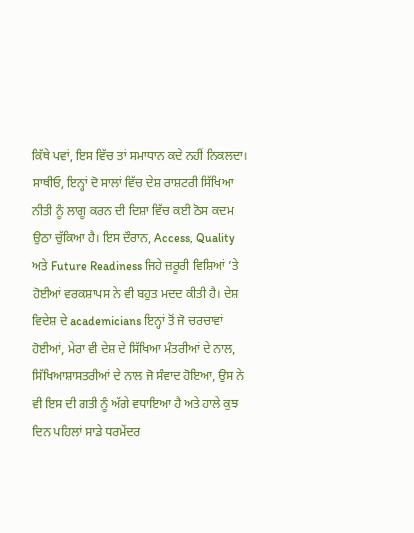ਕਿੱਥੇ ਪਵਾਂ, ਇਸ ਵਿੱਚ ਤਾਂ ਸਮਾਧਾਨ ਕਦੇ ਨਹੀਂ ਨਿਕਲਦਾ। ਸਾਥੀਓ, ਇਨ੍ਹਾਂ ਦੋ ਸਾਲਾਂ ਵਿੱਚ ਦੇਸ਼ ਰਾਸ਼ਟਰੀ ਸਿੱਖਿਆ ਨੀਤੀ ਨੂੰ ਲਾਗੂ ਕਰਨ ਦੀ ਦਿਸ਼ਾ ਵਿੱਚ ਕਈ ਠੋਸ ਕਦਮ ਉਠਾ ਚੁੱਕਿਆ ਹੈ। ਇਸ ਦੌਰਾਨ, Access, Quality ਅਤੇ Future Readiness ਜਿਹੇ ਜ਼ਰੂਰੀ ਵਿਸ਼ਿਆਂ ’ਤੇ ਹੋਈਆਂ ਵਰਕਸ਼ਾਪਸ ਨੇ ਵੀ ਬਹੁਤ ਮਦਦ ਕੀਤੀ ਹੈ। ਦੇਸ਼ ਵਿਦੇਸ਼ ਦੇ academicians ਇਨ੍ਹਾਂ ਤੋਂ ਜੋ ਚਰਚਾਵਾਂ ਹੋਈਆਂ, ਮੇਰਾ ਵੀ ਦੇਸ਼ ਦੇ ਸਿੱਖਿਆ ਮੰਤਰੀਆਂ ਦੇ ਨਾਲ, ਸਿੱਖਿਆਸ਼ਾਸਤਰੀਆਂ ਦੇ ਨਾਲ ਜੋ ਸੰਵਾਦ ਹੋਇਆ, ਉਸ ਨੇ ਵੀ ਇਸ ਦੀ ਗਤੀ ਨੂੰ ਅੱਗੇ ਵਧਾਇਆ ਹੈ ਅਤੇ ਹਾਲੇ ਕੁਝ ਦਿਨ ਪਹਿਲਾਂ ਸਾਡੇ ਧਰਮੇਂਦਰ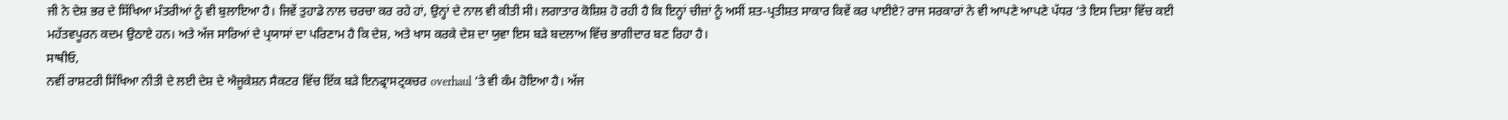ਜੀ ਨੇ ਦੇਸ਼ ਭਰ ਦੇ ਸਿੱਖਿਆ ਮੰਤਰੀਆਂ ਨੂੰ ਵੀ ਬੁਲਾਇਆ ਹੈ। ਜਿਵੇਂ ਤੁਹਾਡੇ ਨਾਲ ਚਰਚਾ ਕਰ ਰਹੇ ਹਾਂ, ਉਨ੍ਹਾਂ ਦੇ ਨਾਲ ਵੀ ਕੀਤੀ ਸੀ। ਲਗਾਤਾਰ ਕੋਸ਼ਿਸ਼ ਹੋ ਰਹੀ ਹੈ ਕਿ ਇਨ੍ਹਾਂ ਚੀਜ਼ਾਂ ਨੂੰ ਅਸੀਂ ਸ਼ਤ-ਪ੍ਰਤੀਸ਼ਤ ਸਾਕਾਰ ਕਿਵੇਂ ਕਰ ਪਾਈਏ? ਰਾਜ ਸਰਕਾਰਾਂ ਨੇ ਵੀ ਆਪਣੇ ਆਪਣੇ ਪੱਧਰ ‘ਤੇ ਇਸ ਦਿਸ਼ਾ ਵਿੱਚ ਕਈ ਮਹੱਤਵਪੂਰਨ ਕਦਮ ਉਠਾਏ ਹਨ। ਅਤੇ ਅੱਜ ਸਾਰਿਆਂ ਦੇ ਪ੍ਰਯਾਸਾਂ ਦਾ ਪਰਿਣਾਮ ਹੈ ਕਿ ਦੇਸ਼, ਅਤੇ ਖਾਸ ਕਰਕੇ ਦੇਸ਼ ਦਾ ਯੁਵਾ ਇਸ ਬੜੇ ਬਦਲਾਅ ਵਿੱਚ ਭਾਗੀਦਾਰ ਬਣ ਰਿਹਾ ਹੈ।
ਸਾਥੀਓ,
ਨਵੀਂ ਰਾਸ਼ਟਰੀ ਸਿੱਖਿਆ ਨੀਤੀ ਦੇ ਲਈ ਦੇਸ਼ ਦੇ ਐਜੂਕੇਸ਼ਨ ਸੈਕਟਰ ਵਿੱਚ ਇੱਕ ਬੜੇ ਇਨਫ੍ਰਾਸਟ੍ਰਕਚਰ overhaul ’ਤੇ ਵੀ ਕੰਮ ਹੋਇਆ ਹੈ। ਅੱਜ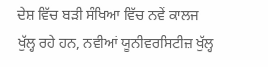ਦੇਸ਼ ਵਿੱਚ ਬੜੀ ਸੰਖਿਆ ਵਿੱਚ ਨਵੇਂ ਕਾਲਜ ਖੁੱਲ੍ਹ ਰਹੇ ਹਨ, ਨਵੀਆਂ ਯੂਨੀਵਰਸਿਟੀਜ਼ ਖੁੱਲ੍ਹ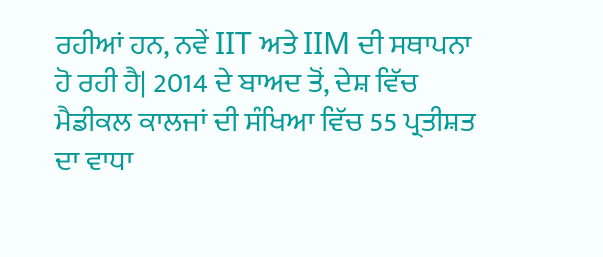ਰਹੀਆਂ ਹਨ, ਨਵੇਂ IIT ਅਤੇ IIM ਦੀ ਸਥਾਪਨਾ ਹੋ ਰਹੀ ਹੈ| 2014 ਦੇ ਬਾਅਦ ਤੋਂ, ਦੇਸ਼ ਵਿੱਚ ਮੈਡੀਕਲ ਕਾਲਜਾਂ ਦੀ ਸੰਖਿਆ ਵਿੱਚ 55 ਪ੍ਰਤੀਸ਼ਤ ਦਾ ਵਾਧਾ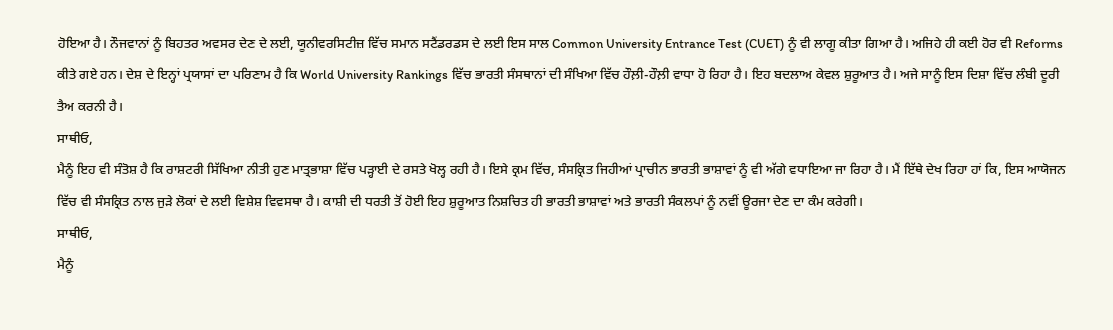ਹੋਇਆ ਹੈ। ਨੌਜਵਾਨਾਂ ਨੂੰ ਬਿਹਤਰ ਅਵਸਰ ਦੇਣ ਦੇ ਲਈ, ਯੂਨੀਵਰਸਿਟੀਜ਼ ਵਿੱਚ ਸਮਾਨ ਸਟੈਂਡਰਡਸ ਦੇ ਲਈ ਇਸ ਸਾਲ Common University Entrance Test (CUET) ਨੂੰ ਵੀ ਲਾਗੂ ਕੀਤਾ ਗਿਆ ਹੈ। ਅਜਿਹੇ ਹੀ ਕਈ ਹੋਰ ਵੀ Reforms ਕੀਤੇ ਗਏ ਹਨ। ਦੇਸ਼ ਦੇ ਇਨ੍ਹਾਂ ਪ੍ਰਯਾਸਾਂ ਦਾ ਪਰਿਣਾਮ ਹੈ ਕਿ World University Rankings ਵਿੱਚ ਭਾਰਤੀ ਸੰਸਥਾਨਾਂ ਦੀ ਸੰਖਿਆ ਵਿੱਚ ਹੌਲ਼ੀ-ਹੌਲ਼ੀ ਵਾਧਾ ਹੋ ਰਿਹਾ ਹੈ। ਇਹ ਬਦਲਾਅ ਕੇਵਲ ਸ਼ੁਰੂਆਤ ਹੈ। ਅਜੇ ਸਾਨੂੰ ਇਸ ਦਿਸ਼ਾ ਵਿੱਚ ਲੰਬੀ ਦੂਰੀ ਤੈਅ ਕਰਨੀ ਹੈ।
ਸਾਥੀਓ,
ਮੈਨੂੰ ਇਹ ਵੀ ਸੰਤੋਸ਼ ਹੈ ਕਿ ਰਾਸ਼ਟਰੀ ਸਿੱਖਿਆ ਨੀਤੀ ਹੁਣ ਮਾਤ੍ਰਭਾਸ਼ਾ ਵਿੱਚ ਪੜ੍ਹਾਈ ਦੇ ਰਸਤੇ ਖੋਲ੍ਹ ਰਹੀ ਹੈ। ਇਸੇ ਕ੍ਰਮ ਵਿੱਚ, ਸੰਸਕ੍ਰਿਤ ਜਿਹੀਆਂ ਪ੍ਰਾਚੀਨ ਭਾਰਤੀ ਭਾਸ਼ਾਵਾਂ ਨੂੰ ਵੀ ਅੱਗੇ ਵਧਾਇਆ ਜਾ ਰਿਹਾ ਹੈ। ਮੈਂ ਇੱਥੇ ਦੇਖ ਰਿਹਾ ਹਾਂ ਕਿ, ਇਸ ਆਯੋਜਨ ਵਿੱਚ ਵੀ ਸੰਸਕ੍ਰਿਤ ਨਾਲ ਜੁੜੇ ਲੋਕਾਂ ਦੇ ਲਈ ਵਿਸ਼ੇਸ਼ ਵਿਵਸਥਾ ਹੈ। ਕਾਸ਼ੀ ਦੀ ਧਰਤੀ ਤੋਂ ਹੋਈ ਇਹ ਸ਼ੁਰੂਆਤ ਨਿਸ਼ਚਿਤ ਹੀ ਭਾਰਤੀ ਭਾਸ਼ਾਵਾਂ ਅਤੇ ਭਾਰਤੀ ਸੰਕਲਪਾਂ ਨੂੰ ਨਵੀਂ ਊਰਜਾ ਦੇਣ ਦਾ ਕੰਮ ਕਰੇਗੀ।
ਸਾਥੀਓ,
ਮੈਨੂੰ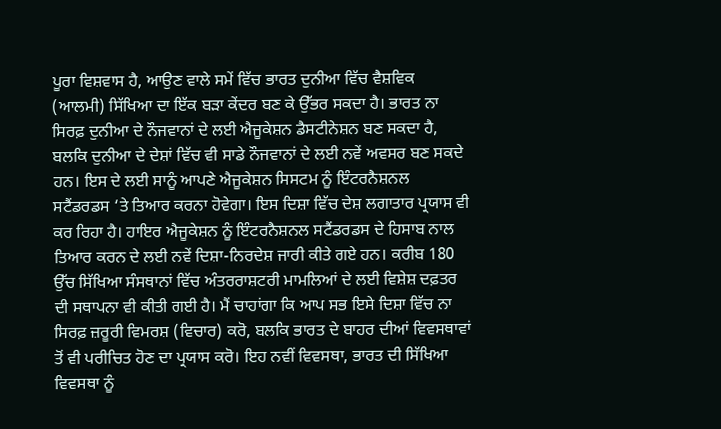ਪੂਰਾ ਵਿਸ਼ਵਾਸ ਹੈ, ਆਉਣ ਵਾਲੇ ਸਮੇਂ ਵਿੱਚ ਭਾਰਤ ਦੁਨੀਆ ਵਿੱਚ ਵੈਸ਼ਵਿਕ (ਆਲਮੀ) ਸਿੱਖਿਆ ਦਾ ਇੱਕ ਬੜਾ ਕੇਂਦਰ ਬਣ ਕੇ ਉੱਭਰ ਸਕਦਾ ਹੈ। ਭਾਰਤ ਨਾ ਸਿਰਫ਼ ਦੁਨੀਆ ਦੇ ਨੌਜਵਾਨਾਂ ਦੇ ਲਈ ਐਜੂਕੇਸ਼ਨ ਡੈਸਟੀਨੇਸ਼ਨ ਬਣ ਸਕਦਾ ਹੈ, ਬਲਕਿ ਦੁਨੀਆ ਦੇ ਦੇਸ਼ਾਂ ਵਿੱਚ ਵੀ ਸਾਡੇ ਨੌਜਵਾਨਾਂ ਦੇ ਲਈ ਨਵੇਂ ਅਵਸਰ ਬਣ ਸਕਦੇ ਹਨ। ਇਸ ਦੇ ਲਈ ਸਾਨੂੰ ਆਪਣੇ ਐਜੂਕੇਸ਼ਨ ਸਿਸਟਮ ਨੂੰ ਇੰਟਰਨੈਸ਼ਨਲ ਸਟੈਂਡਰਡਸ ‘ਤੇ ਤਿਆਰ ਕਰਨਾ ਹੋਵੇਗਾ। ਇਸ ਦਿਸ਼ਾ ਵਿੱਚ ਦੇਸ਼ ਲਗਾਤਾਰ ਪ੍ਰਯਾਸ ਵੀ ਕਰ ਰਿਹਾ ਹੈ। ਹਾਇਰ ਐਜੂਕੇਸ਼ਨ ਨੂੰ ਇੰਟਰਨੈਸ਼ਨਲ ਸਟੈਂਡਰਡਸ ਦੇ ਹਿਸਾਬ ਨਾਲ ਤਿਆਰ ਕਰਨ ਦੇ ਲਈ ਨਵੇਂ ਦਿਸ਼ਾ-ਨਿਰਦੇਸ਼ ਜਾਰੀ ਕੀਤੇ ਗਏ ਹਨ। ਕਰੀਬ 180 ਉੱਚ ਸਿੱਖਿਆ ਸੰਸਥਾਨਾਂ ਵਿੱਚ ਅੰਤਰਰਾਸ਼ਟਰੀ ਮਾਮਲਿਆਂ ਦੇ ਲਈ ਵਿਸ਼ੇਸ਼ ਦਫ਼ਤਰ ਦੀ ਸਥਾਪਨਾ ਵੀ ਕੀਤੀ ਗਈ ਹੈ। ਮੈਂ ਚਾਹਾਂਗਾ ਕਿ ਆਪ ਸਭ ਇਸੇ ਦਿਸ਼ਾ ਵਿੱਚ ਨਾ ਸਿਰਫ਼ ਜ਼ਰੂਰੀ ਵਿਮਰਸ਼ (ਵਿਚਾਰ) ਕਰੋ, ਬਲਕਿ ਭਾਰਤ ਦੇ ਬਾਹਰ ਦੀਆਂ ਵਿਵਸਥਾਵਾਂ ਤੋਂ ਵੀ ਪਰੀਚਿਤ ਹੋਣ ਦਾ ਪ੍ਰਯਾਸ ਕਰੋ। ਇਹ ਨਵੀਂ ਵਿਵਸਥਾ, ਭਾਰਤ ਦੀ ਸਿੱਖਿਆ ਵਿਵਸਥਾ ਨੂੰ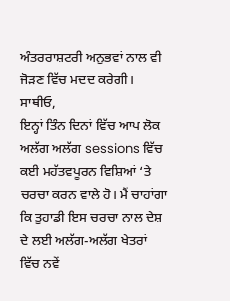ਅੰਤਰਰਾਸ਼ਟਰੀ ਅਨੁਭਵਾਂ ਨਾਲ ਵੀ ਜੋੜਣ ਵਿੱਚ ਮਦਦ ਕਰੇਗੀ।
ਸਾਥੀਓ,
ਇਨ੍ਹਾਂ ਤਿੰਨ ਦਿਨਾਂ ਵਿੱਚ ਆਪ ਲੋਕ ਅਲੱਗ ਅਲੱਗ sessions ਵਿੱਚ ਕਈ ਮਹੱਤਵਪੂਰਨ ਵਿਸ਼ਿਆਂ ‘ਤੇ ਚਰਚਾ ਕਰਨ ਵਾਲੇ ਹੋ। ਮੈਂ ਚਾਹਾਂਗਾ ਕਿ ਤੁਹਾਡੀ ਇਸ ਚਰਚਾ ਨਾਲ ਦੇਸ਼ ਦੇ ਲਈ ਅਲੱਗ-ਅਲੱਗ ਖੇਤਰਾਂ ਵਿੱਚ ਨਵੇਂ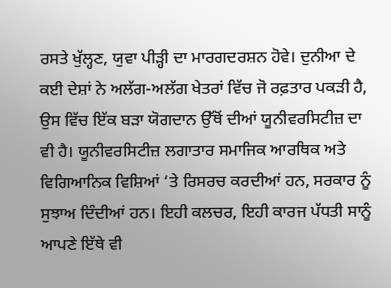ਰਸਤੇ ਖੁੱਲ੍ਹਣ, ਯੁਵਾ ਪੀੜ੍ਹੀ ਦਾ ਮਾਰਗਦਰਸ਼ਨ ਹੋਵੇ। ਦੁਨੀਆ ਦੇ ਕਈ ਦੇਸ਼ਾਂ ਨੇ ਅਲੱਗ-ਅਲੱਗ ਖੇਤਰਾਂ ਵਿੱਚ ਜੋ ਰਫ਼ਤਾਰ ਪਕੜੀ ਹੈ, ਉਸ ਵਿੱਚ ਇੱਕ ਬੜਾ ਯੋਗਦਾਨ ਉੱਥੋਂ ਦੀਆਂ ਯੂਨੀਵਰਸਿਟੀਜ਼ ਦਾ ਵੀ ਹੈ। ਯੂਨੀਵਰਸਿਟੀਜ਼ ਲਗਾਤਾਰ ਸਮਾਜਿਕ ਆਰਥਿਕ ਅਤੇ ਵਿਗਿਆਨਿਕ ਵਿਸ਼ਿਆਂ ‘ਤੇ ਰਿਸਰਚ ਕਰਦੀਆਂ ਹਨ, ਸਰਕਾਰ ਨੂੰ ਸੁਝਾਅ ਦਿੰਦੀਆਂ ਹਨ। ਇਹੀ ਕਲਚਰ, ਇਹੀ ਕਾਰਜ ਪੱਧਤੀ ਸਾਨੂੰ ਆਪਣੇ ਇੱਥੇ ਵੀ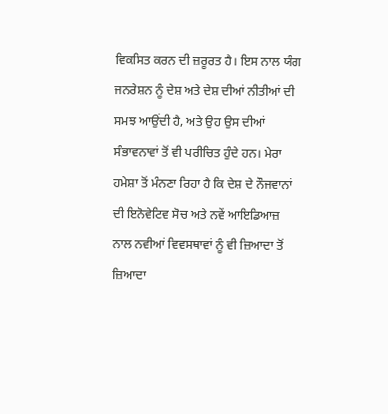ਵਿਕਸਿਤ ਕਰਨ ਦੀ ਜ਼ਰੂਰਤ ਹੈ। ਇਸ ਨਾਲ ਯੰਗ ਜਨਰੇਸ਼ਨ ਨੂੰ ਦੇਸ਼ ਅਤੇ ਦੇਸ਼ ਦੀਆਂ ਨੀਤੀਆਂ ਦੀ ਸਮਝ ਆਉਂਦੀ ਹੈ, ਅਤੇ ਉਹ ਉਸ ਦੀਆਂ ਸੰਭਾਵਨਾਵਾਂ ਤੋਂ ਵੀ ਪਰੀਚਿਤ ਹੁੰਦੇ ਹਨ। ਮੇਰਾ ਹਮੇਸ਼ਾ ਤੋਂ ਮੰਨਣਾ ਰਿਹਾ ਹੈ ਕਿ ਦੇਸ਼ ਦੇ ਨੌਜਵਾਨਾਂ ਦੀ ਇਨੋਵੇਟਿਵ ਸੋਚ ਅਤੇ ਨਵੇਂ ਆਇਡਿਆਜ਼ ਨਾਲ ਨਵੀਆਂ ਵਿਵਸਥਾਵਾਂ ਨੂੰ ਵੀ ਜ਼ਿਆਦਾ ਤੋਂ ਜ਼ਿਆਦਾ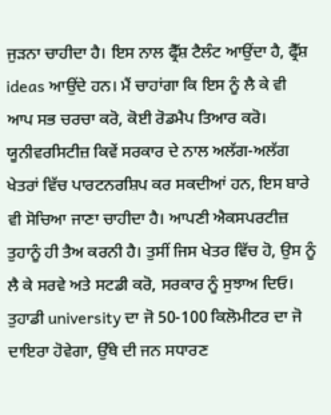ਜੁੜਨਾ ਚਾਹੀਦਾ ਹੈ। ਇਸ ਨਾਲ ਫ੍ਰੈੱਸ਼ ਟੈਲੰਟ ਆਉਂਦਾ ਹੈ, ਫ੍ਰੈੱਸ਼ ideas ਆਉਂਦੇ ਹਨ। ਮੈਂ ਚਾਹਾਂਗਾ ਕਿ ਇਸ ਨੂੰ ਲੈ ਕੇ ਵੀ ਆਪ ਸਭ ਚਰਚਾ ਕਰੋ, ਕੋਈ ਰੋਡਮੈਪ ਤਿਆਰ ਕਰੋ। ਯੂਨੀਵਰਸਿਟੀਜ਼ ਕਿਵੇਂ ਸਰਕਾਰ ਦੇ ਨਾਲ ਅਲੱਗ-ਅਲੱਗ ਖੇਤਰਾਂ ਵਿੱਚ ਪਾਰਟਨਰਸ਼ਿਪ ਕਰ ਸਕਦੀਆਂ ਹਨ, ਇਸ ਬਾਰੇ ਵੀ ਸੋਚਿਆ ਜਾਣਾ ਚਾਹੀਦਾ ਹੈ। ਆਪਣੀ ਐਕਸਪਰਟੀਜ਼ ਤੁਹਾਨੂੰ ਹੀ ਤੈਅ ਕਰਨੀ ਹੈ। ਤੁਸੀਂ ਜਿਸ ਖੇਤਰ ਵਿੱਚ ਹੋ, ਉਸ ਨੂੰ ਲੈ ਕੇ ਸਰਵੇ ਅਤੇ ਸਟਡੀ ਕਰੋ, ਸਰਕਾਰ ਨੂੰ ਸੁਝਾਅ ਦਿਓ। ਤੁਹਾਡੀ university ਦਾ ਜੋ 50-100 ਕਿਲੋਮੀਟਰ ਦਾ ਜੋ ਦਾਇਰਾ ਹੋਵੇਗਾ, ਉੱਥੇ ਦੀ ਜਨ ਸਧਾਰਣ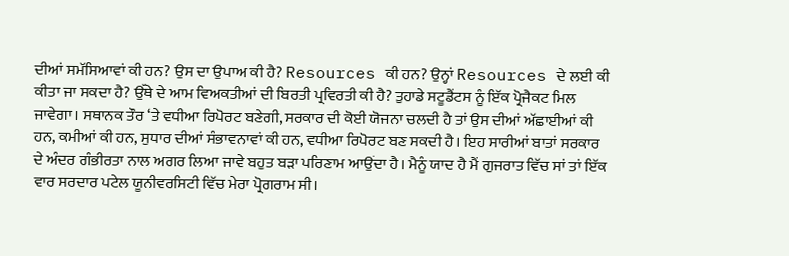ਦੀਆਂ ਸਮੱਸਿਆਵਾਂ ਕੀ ਹਨ? ਉਸ ਦਾ ਉਪਾਅ ਕੀ ਹੈ? Resources ਕੀ ਹਨ? ਉਨ੍ਹਾਂ Resources ਦੇ ਲਈ ਕੀ ਕੀਤਾ ਜਾ ਸਕਦਾ ਹੈ? ਉੱਥੇ ਦੇ ਆਮ ਵਿਅਕਤੀਆਂ ਦੀ ਬਿਰਤੀ ਪ੍ਰਵਿਰਤੀ ਕੀ ਹੈ? ਤੁਹਾਡੇ ਸਟੂਡੈਂਟਸ ਨੂੰ ਇੱਕ ਪ੍ਰੋਜੈਕਟ ਮਿਲ ਜਾਵੇਗਾ। ਸਥਾਨਕ ਤੌਰ ‘ਤੇ ਵਧੀਆ ਰਿਪੋਰਟ ਬਣੇਗੀ, ਸਰਕਾਰ ਦੀ ਕੋਈ ਯੋਜਨਾ ਚਲਦੀ ਹੈ ਤਾਂ ਉਸ ਦੀਆਂ ਅੱਛਾਈਆਂ ਕੀ ਹਨ, ਕਮੀਆਂ ਕੀ ਹਨ, ਸੁਧਾਰ ਦੀਆਂ ਸੰਭਾਵਨਾਵਾਂ ਕੀ ਹਨ, ਵਧੀਆ ਰਿਪੋਰਟ ਬਣ ਸਕਦੀ ਹੈ। ਇਹ ਸਾਰੀਆਂ ਬਾਤਾਂ ਸਰਕਾਰ ਦੇ ਅੰਦਰ ਗੰਭੀਰਤਾ ਨਾਲ ਅਗਰ ਲਿਆ ਜਾਵੇ ਬਹੁਤ ਬੜਾ ਪਰਿਣਾਮ ਆਉਂਦਾ ਹੈ। ਮੈਨੂੰ ਯਾਦ ਹੈ ਮੈਂ ਗੁਜਰਾਤ ਵਿੱਚ ਸਾਂ ਤਾਂ ਇੱਕ ਵਾਰ ਸਰਦਾਰ ਪਟੇਲ ਯੂਨੀਵਰਸਿਟੀ ਵਿੱਚ ਮੇਰਾ ਪ੍ਰੋਗਰਾਮ ਸੀ।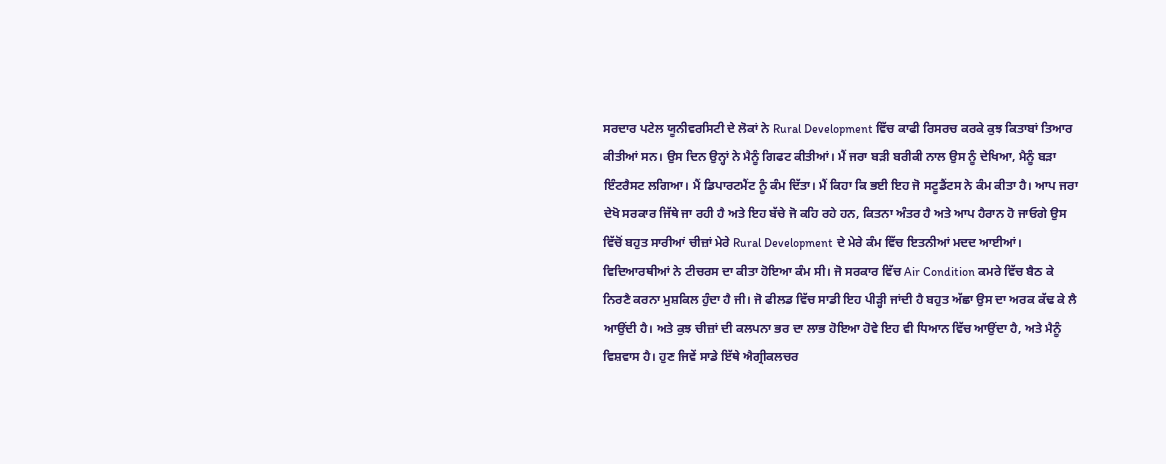ਸਰਦਾਰ ਪਟੇਲ ਯੂਨੀਵਰਸਿਟੀ ਦੇ ਲੋਕਾਂ ਨੇ Rural Development ਵਿੱਚ ਕਾਫੀ ਰਿਸਰਚ ਕਰਕੇ ਕੁਝ ਕਿਤਾਬਾਂ ਤਿਆਰ ਕੀਤੀਆਂ ਸਨ। ਉਸ ਦਿਨ ਉਨ੍ਹਾਂ ਨੇ ਮੈਨੂੰ ਗਿਫਟ ਕੀਤੀਆਂ। ਮੈਂ ਜਰਾ ਬੜੀ ਬਰੀਕੀ ਨਾਲ ਉਸ ਨੂੰ ਦੇਖਿਆ, ਮੈਨੂੰ ਬੜਾ ਇੰਟਰੈਸਟ ਲਗਿਆ। ਮੈਂ ਡਿਪਾਰਟਮੈਂਟ ਨੂੰ ਕੰਮ ਦਿੱਤਾ। ਮੈਂ ਕਿਹਾ ਕਿ ਭਈ ਇਹ ਜੋ ਸਟੂਡੈਂਟਸ ਨੇ ਕੰਮ ਕੀਤਾ ਹੈ। ਆਪ ਜਰਾ ਦੇਖੋ ਸਰਕਾਰ ਜਿੱਥੇ ਜਾ ਰਹੀ ਹੈ ਅਤੇ ਇਹ ਬੱਚੇ ਜੋ ਕਹਿ ਰਹੇ ਹਨ, ਕਿਤਨਾ ਅੰਤਰ ਹੈ ਅਤੇ ਆਪ ਹੈਰਾਨ ਹੋ ਜਾਓਗੇ ਉਸ ਵਿੱਚੋਂ ਬਹੁਤ ਸਾਰੀਆਂ ਚੀਜ਼ਾਂ ਮੇਰੇ Rural Development ਦੇ ਮੇਰੇ ਕੰਮ ਵਿੱਚ ਇਤਨੀਆਂ ਮਦਦ ਆਈਆਂ। ਵਿਦਿਆਰਥੀਆਂ ਨੇ ਟੀਚਰਸ ਦਾ ਕੀਤਾ ਹੋਇਆ ਕੰਮ ਸੀ। ਜੋ ਸਰਕਾਰ ਵਿੱਚ Air Condition ਕਮਰੇ ਵਿੱਚ ਬੈਠ ਕੇ ਨਿਰਣੈ ਕਰਨਾ ਮੁਸ਼ਕਿਲ ਹੁੰਦਾ ਹੈ ਜੀ। ਜੋ ਫੀਲਡ ਵਿੱਚ ਸਾਡੀ ਇਹ ਪੀੜ੍ਹੀ ਜਾਂਦੀ ਹੈ ਬਹੁਤ ਅੱਛਾ ਉਸ ਦਾ ਅਰਕ ਕੱਢ ਕੇ ਲੈ ਆਉਂਦੀ ਹੈ। ਅਤੇ ਕੁਝ ਚੀਜ਼ਾਂ ਦੀ ਕਲਪਨਾ ਭਰ ਦਾ ਲਾਭ ਹੋਇਆ ਹੋਵੇ ਇਹ ਵੀ ਧਿਆਨ ਵਿੱਚ ਆਉਂਦਾ ਹੈ, ਅਤੇ ਮੈਨੂੰ ਵਿਸ਼ਵਾਸ ਹੈ। ਹੁਣ ਜਿਵੇਂ ਸਾਡੇ ਇੱਥੇ ਐਗ੍ਰੀਕਲਚਰ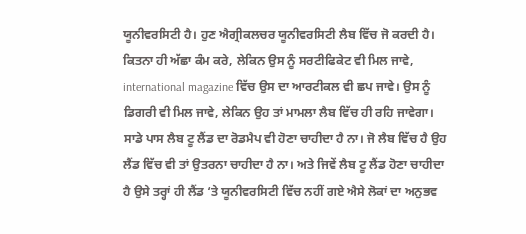ਯੂਨੀਵਰਸਿਟੀ ਹੈ। ਹੁਣ ਐਗ੍ਰੀਕਲਚਰ ਯੂਨੀਵਰਸਿਟੀ ਲੈਬ ਵਿੱਚ ਜੋ ਕਰਦੀ ਹੈ। ਕਿਤਨਾ ਹੀ ਅੱਛਾ ਕੰਮ ਕਰੇ, ਲੇਕਿਨ ਉਸ ਨੂੰ ਸਰਟੀਫਿਕੇਟ ਵੀ ਮਿਲ ਜਾਵੇ, international magazine ਵਿੱਚ ਉਸ ਦਾ ਆਰਟੀਕਲ ਵੀ ਛਪ ਜਾਵੇ। ਉਸ ਨੂੰ ਡਿਗਰੀ ਵੀ ਮਿਲ ਜਾਵੇ, ਲੇਕਿਨ ਉਹ ਤਾਂ ਮਾਮਲਾ ਲੈਬ ਵਿੱਚ ਹੀ ਰਹਿ ਜਾਵੇਗਾ। ਸਾਡੇ ਪਾਸ ਲੈਬ ਟੂ ਲੈਂਡ ਦਾ ਰੋਡਮੈਪ ਵੀ ਹੋਣਾ ਚਾਹੀਦਾ ਹੈ ਨਾ। ਜੋ ਲੈਬ ਵਿੱਚ ਹੈ ਉਹ ਲੈਂਡ ਵਿੱਚ ਵੀ ਤਾਂ ਉਤਰਨਾ ਚਾਹੀਦਾ ਹੈ ਨਾ। ਅਤੇ ਜਿਵੇਂ ਲੈਬ ਟੂ ਲੈਂਡ ਹੋਣਾ ਚਾਹੀਦਾ ਹੈ ਉਸੇ ਤਰ੍ਹਾਂ ਹੀ ਲੈਂਡ ‘ਤੇ ਯੂਨੀਵਰਸਿਟੀ ਵਿੱਚ ਨਹੀਂ ਗਏ ਐਸੇ ਲੋਕਾਂ ਦਾ ਅਨੁਭਵ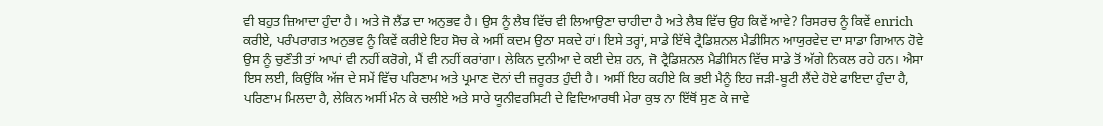ਵੀ ਬਹੁਤ ਜ਼ਿਆਦਾ ਹੁੰਦਾ ਹੈ। ਅਤੇ ਜੋ ਲੈਂਡ ਦਾ ਅਨੁਭਵ ਹੈ। ਉਸ ਨੂੰ ਲੈਬ ਵਿੱਚ ਵੀ ਲਿਆਉਣਾ ਚਾਹੀਦਾ ਹੈ ਅਤੇ ਲੈਬ ਵਿੱਚ ਉਹ ਕਿਵੇਂ ਆਵੇ? ਰਿਸਰਚ ਨੂੰ ਕਿਵੇਂ enrich ਕਰੀਏ, ਪਰੰਪਰਾਗਤ ਅਨੁਭਵ ਨੂੰ ਕਿਵੇਂ ਕਰੀਏ ਇਹ ਸੋਚ ਕੇ ਅਸੀਂ ਕਦਮ ਉਠਾ ਸਕਦੇ ਹਾਂ। ਇਸੇ ਤਰ੍ਹਾਂ, ਸਾਡੇ ਇੱਥੇ ਟ੍ਰੈਡਿਸ਼ਨਲ ਮੈਡੀਸਿਨ ਆਯੁਰਵੇਦ ਦਾ ਸਾਡਾ ਗਿਆਨ ਹੋਵੇ ਉਸ ਨੂੰ ਚੁਣੌਤੀ ਤਾਂ ਆਪਾਂ ਵੀ ਨਹੀਂ ਕਰੋਗੇ, ਮੈਂ ਵੀ ਨਹੀਂ ਕਰਾਂਗਾ। ਲੇਕਿਨ ਦੁਨੀਆ ਦੇ ਕਈ ਦੇਸ਼ ਹਨ, ਜੋ ਟ੍ਰੈਡਿਸ਼ਨਲ ਮੈਡੀਸਿਨ ਵਿੱਚ ਸਾਡੇ ਤੋਂ ਅੱਗੇ ਨਿਕਲ ਰਹੇ ਹਨ। ਐਸਾ ਇਸ ਲਈ, ਕਿਉਂਕਿ ਅੱਜ ਦੇ ਸਮੇਂ ਵਿੱਚ ਪਰਿਣਾਮ ਅਤੇ ਪ੍ਰਮਾਣ ਦੋਨਾਂ ਦੀ ਜ਼ਰੂਰਤ ਹੁੰਦੀ ਹੈ। ਅਸੀਂ ਇਹ ਕਹੀਏ ਕਿ ਭਈ ਮੈਨੂੰ ਇਹ ਜੜੀ-ਬੂਟੀ ਲੈਂਦੇ ਹੋਏ ਫਾਇਦਾ ਹੁੰਦਾ ਹੈ, ਪਰਿਣਾਮ ਮਿਲਦਾ ਹੈ, ਲੇਕਿਨ ਅਸੀਂ ਮੰਨ ਕੇ ਚਲੀਏ ਅਤੇ ਸਾਰੇ ਯੂਨੀਵਰਸਿਟੀ ਦੇ ਵਿਦਿਆਰਥੀ ਮੇਰਾ ਕੁਝ ਨਾ ਇੱਥੋਂ ਸੁਣ ਕੇ ਜਾਵੇ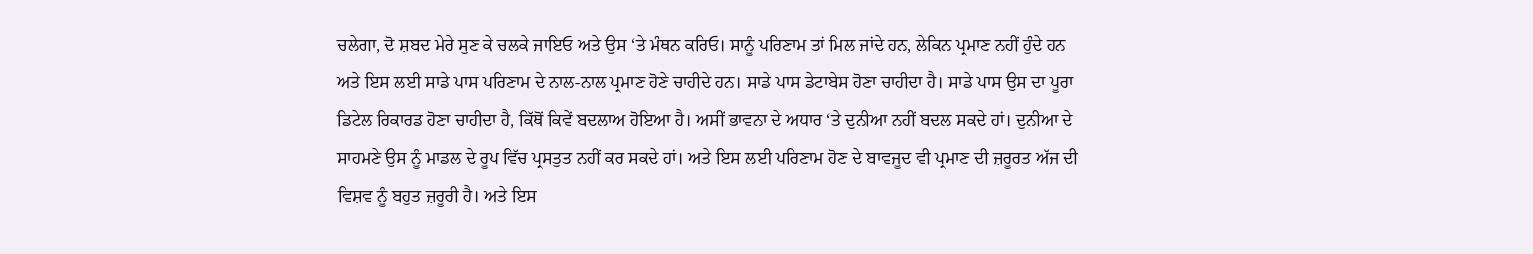ਚਲੇਗਾ, ਦੋ ਸ਼ਬਦ ਮੇਰੇ ਸੁਣ ਕੇ ਚਲਕੇ ਜਾਇਓ ਅਤੇ ਉਸ ‘ਤੇ ਮੰਥਨ ਕਰਿਓ। ਸਾਨੂੰ ਪਰਿਣਾਮ ਤਾਂ ਮਿਲ ਜਾਂਦੇ ਹਨ, ਲੇਕਿਨ ਪ੍ਰਮਾਣ ਨਹੀਂ ਹੁੰਦੇ ਹਨ ਅਤੇ ਇਸ ਲਈ ਸਾਡੇ ਪਾਸ ਪਰਿਣਾਮ ਦੇ ਨਾਲ-ਨਾਲ ਪ੍ਰਮਾਣ ਹੋਣੇ ਚਾਹੀਦੇ ਹਨ। ਸਾਡੇ ਪਾਸ ਡੇਟਾਬੇਸ ਹੋਣਾ ਚਾਹੀਦਾ ਹੈ। ਸਾਡੇ ਪਾਸ ਉਸ ਦਾ ਪੂਰਾ ਡਿਟੇਲ ਰਿਕਾਰਡ ਹੋਣਾ ਚਾਹੀਦਾ ਹੈ, ਕਿੱਥੋਂ ਕਿਵੇਂ ਬਦਲਾਅ ਹੋਇਆ ਹੈ। ਅਸੀਂ ਭਾਵਨਾ ਦੇ ਅਧਾਰ ‘ਤੇ ਦੁਨੀਆ ਨਹੀਂ ਬਦਲ ਸਕਦੇ ਹਾਂ। ਦੁਨੀਆ ਦੇ ਸਾਹਮਣੇ ਉਸ ਨੂੰ ਮਾਡਲ ਦੇ ਰੂਪ ਵਿੱਚ ਪ੍ਰਸਤੁਤ ਨਹੀਂ ਕਰ ਸਕਦੇ ਹਾਂ। ਅਤੇ ਇਸ ਲਈ ਪਰਿਣਾਮ ਹੋਣ ਦੇ ਬਾਵਜੂਦ ਵੀ ਪ੍ਰਮਾਣ ਦੀ ਜ਼ਰੂਰਤ ਅੱਜ ਦੀ ਵਿਸ਼ਵ ਨੂੰ ਬਹੁਤ ਜ਼ਰੂਰੀ ਹੈ। ਅਤੇ ਇਸ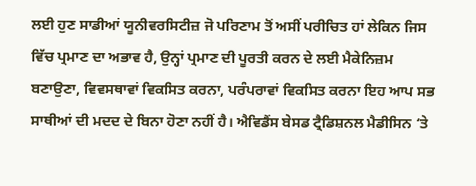ਲਈ ਹੁਣ ਸਾਡੀਆਂ ਯੂਨੀਵਰਸਿਟੀਜ਼ ਜੋ ਪਰਿਣਾਮ ਤੋਂ ਅਸੀਂ ਪਰੀਚਿਤ ਹਾਂ ਲੇਕਿਨ ਜਿਸ ਵਿੱਚ ਪ੍ਰਮਾਣ ਦਾ ਅਭਾਵ ਹੈ, ਉਨ੍ਹਾਂ ਪ੍ਰਮਾਣ ਦੀ ਪੂਰਤੀ ਕਰਨ ਦੇ ਲਈ ਮੈਕੇਨਿਜ਼ਮ ਬਣਾਉਣਾ, ਵਿਵਸਥਾਵਾਂ ਵਿਕਸਿਤ ਕਰਨਾ, ਪਰੰਪਰਾਵਾਂ ਵਿਕਸਿਤ ਕਰਨਾ ਇਹ ਆਪ ਸਭ ਸਾਥੀਆਂ ਦੀ ਮਦਦ ਦੇ ਬਿਨਾ ਹੋਣਾ ਨਹੀਂ ਹੈ। ਐਵਿਡੈਂਸ ਬੇਸਡ ਟ੍ਰੈਡਿਸ਼ਨਲ ਮੈਡੀਸਿਨ ‘ਤੇ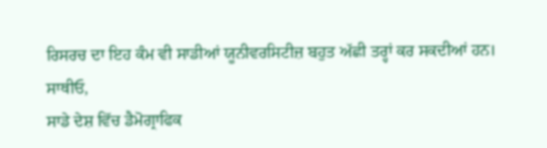ਰਿਸਰਚ ਦਾ ਇਹ ਕੰਮ ਵੀ ਸਾਡੀਆਂ ਯੂਨੀਵਰਸਿਟੀਜ਼ ਬਹੁਤ ਅੱਛੀ ਤਰ੍ਹਾਂ ਕਰ ਸਕਦੀਆਂ ਹਨ।
ਸਾਥੀਓ,
ਸਾਡੇ ਦੇਸ਼ ਵਿੱਚ ਡੈਮੋਗ੍ਰਾਫਿਕ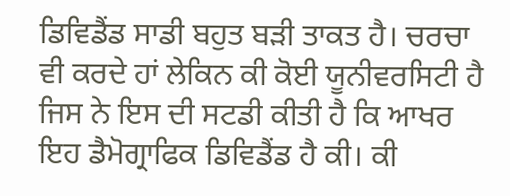ਡਿਵਿਡੈਂਡ ਸਾਡੀ ਬਹੁਤ ਬੜੀ ਤਾਕਤ ਹੈ। ਚਰਚਾ ਵੀ ਕਰਦੇ ਹਾਂ ਲੇਕਿਨ ਕੀ ਕੋਈ ਯੂਨੀਵਰਸਿਟੀ ਹੈ ਜਿਸ ਨੇ ਇਸ ਦੀ ਸਟਡੀ ਕੀਤੀ ਹੈ ਕਿ ਆਖਰ ਇਹ ਡੈਮੋਗ੍ਰਾਫਿਕ ਡਿਵਿਡੈਂਡ ਹੈ ਕੀ। ਕੀ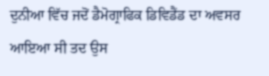ਦੁਨੀਆ ਵਿੱਚ ਜਦੋਂ ਡੈਮੋਗ੍ਰਾਫਿਕ ਡਿਵਿਡੈਂਡ ਦਾ ਅਵਸਰ ਆਇਆ ਸੀ ਤਦ ਉਸ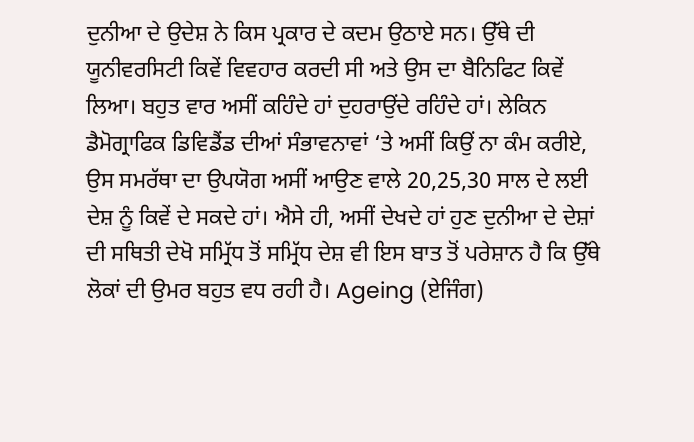ਦੁਨੀਆ ਦੇ ਉਦੇਸ਼ ਨੇ ਕਿਸ ਪ੍ਰਕਾਰ ਦੇ ਕਦਮ ਉਠਾਏ ਸਨ। ਉੱਥੇ ਦੀ ਯੂਨੀਵਰਸਿਟੀ ਕਿਵੇਂ ਵਿਵਹਾਰ ਕਰਦੀ ਸੀ ਅਤੇ ਉਸ ਦਾ ਬੈਨਿਫਿਟ ਕਿਵੇਂ ਲਿਆ। ਬਹੁਤ ਵਾਰ ਅਸੀਂ ਕਹਿੰਦੇ ਹਾਂ ਦੁਹਰਾਉਂਦੇ ਰਹਿੰਦੇ ਹਾਂ। ਲੇਕਿਨ ਡੈਮੋਗ੍ਰਾਫਿਕ ਡਿਵਿਡੈਂਡ ਦੀਆਂ ਸੰਭਾਵਨਾਵਾਂ ‘ਤੇ ਅਸੀਂ ਕਿਉਂ ਨਾ ਕੰਮ ਕਰੀਏ, ਉਸ ਸਮਰੱਥਾ ਦਾ ਉਪਯੋਗ ਅਸੀਂ ਆਉਣ ਵਾਲੇ 20,25,30 ਸਾਲ ਦੇ ਲਈ ਦੇਸ਼ ਨੂੰ ਕਿਵੇਂ ਦੇ ਸਕਦੇ ਹਾਂ। ਐਸੇ ਹੀ, ਅਸੀਂ ਦੇਖਦੇ ਹਾਂ ਹੁਣ ਦੁਨੀਆ ਦੇ ਦੇਸ਼ਾਂ ਦੀ ਸਥਿਤੀ ਦੇਖੋ ਸਮ੍ਰਿੱਧ ਤੋਂ ਸਮ੍ਰਿੱਧ ਦੇਸ਼ ਵੀ ਇਸ ਬਾਤ ਤੋਂ ਪਰੇਸ਼ਾਨ ਹੈ ਕਿ ਉੱਥੇ ਲੋਕਾਂ ਦੀ ਉਮਰ ਬਹੁਤ ਵਧ ਰਹੀ ਹੈ। Ageing (ਏਜਿੰਗ)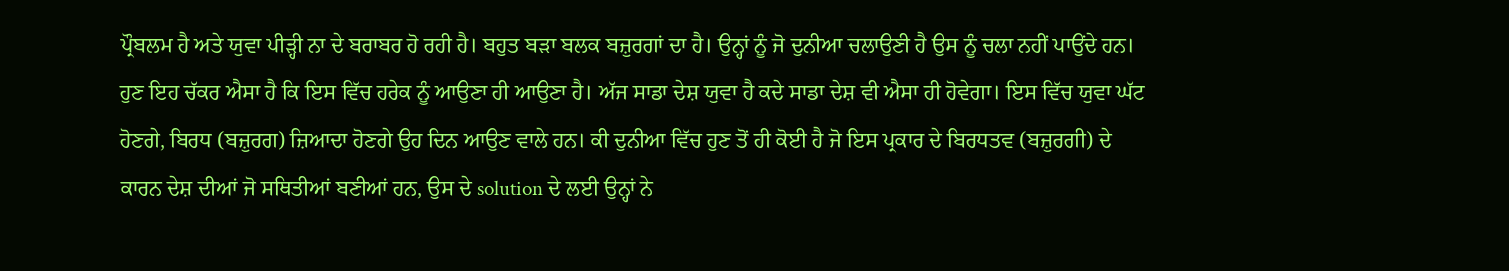ਪ੍ਰੌਬਲਮ ਹੈ ਅਤੇ ਯੁਵਾ ਪੀੜ੍ਹੀ ਨਾ ਦੇ ਬਰਾਬਰ ਹੋ ਰਹੀ ਹੈ। ਬਹੁਤ ਬੜਾ ਬਲਕ ਬਜ਼ੁਰਗਾਂ ਦਾ ਹੈ। ਉਨ੍ਹਾਂ ਨੂੰ ਜੋ ਦੁਨੀਆ ਚਲਾਉਣੀ ਹੈ ਉਸ ਨੂੰ ਚਲਾ ਨਹੀਂ ਪਾਉਂਦੇ ਹਨ। ਹੁਣ ਇਹ ਚੱਕਰ ਐਸਾ ਹੈ ਕਿ ਇਸ ਵਿੱਚ ਹਰੇਕ ਨੂੰ ਆਉਣਾ ਹੀ ਆਉਣਾ ਹੈ। ਅੱਜ ਸਾਡਾ ਦੇਸ਼ ਯੁਵਾ ਹੈ ਕਦੇ ਸਾਡਾ ਦੇਸ਼ ਵੀ ਐਸਾ ਹੀ ਹੋਵੇਗਾ। ਇਸ ਵਿੱਚ ਯੁਵਾ ਘੱਟ ਹੋਣਗੇ, ਬਿਰਧ (ਬਜ਼ੁਰਗ) ਜ਼ਿਆਦਾ ਹੋਣਗੇ ਉਹ ਦਿਨ ਆਉਣ ਵਾਲੇ ਹਨ। ਕੀ ਦੁਨੀਆ ਵਿੱਚ ਹੁਣ ਤੋਂ ਹੀ ਕੋਈ ਹੈ ਜੋ ਇਸ ਪ੍ਰਕਾਰ ਦੇ ਬਿਰਧਤਵ (ਬਜ਼ੁਰਗੀ) ਦੇ ਕਾਰਨ ਦੇਸ਼ ਦੀਆਂ ਜੋ ਸਥਿਤੀਆਂ ਬਣੀਆਂ ਹਨ, ਉਸ ਦੇ solution ਦੇ ਲਈ ਉਨ੍ਹਾਂ ਨੇ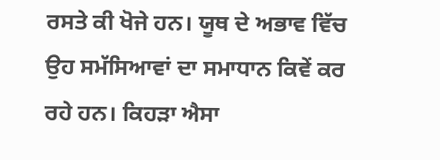ਰਸਤੇ ਕੀ ਖੋਜੇ ਹਨ। ਯੂਥ ਦੇ ਅਭਾਵ ਵਿੱਚ ਉਹ ਸਮੱਸਿਆਵਾਂ ਦਾ ਸਮਾਧਾਨ ਕਿਵੇਂ ਕਰ ਰਹੇ ਹਨ। ਕਿਹੜਾ ਐਸਾ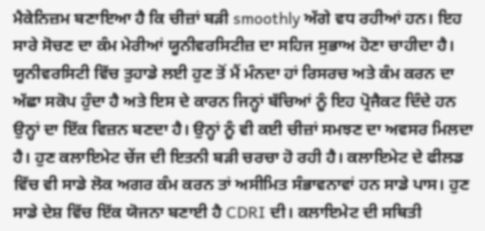ਮੈਕੇਨਿਜ਼ਮ ਬਣਾਇਆ ਹੈ ਕਿ ਚੀਜ਼ਾਂ ਬੜੀ smoothly ਅੱਗੇ ਵਧ ਰਹੀਆਂ ਹਨ। ਇਹ ਸਾਰੇ ਸੋਚਣ ਦਾ ਕੰਮ ਮੇਰੀਆਂ ਯੂਨੀਵਰਸਿਟੀਜ਼ ਦਾ ਸਹਿਜ ਸੁਭਾਅ ਹੋਣਾ ਚਾਹੀਦਾ ਹੈ। ਯੂਨੀਵਰਸਿਟੀ ਵਿੱਚ ਤੁਹਾਡੇ ਲਈ ਹੁਣ ਤੋਂ ਮੈਂ ਮੰਨਦਾ ਹਾਂ ਰਿਸਰਚ ਅਤੇ ਕੰਮ ਕਰਨ ਦਾ ਅੱਛਾ ਸਕੋਪ ਹੁੰਦਾ ਹੈ ਅਤੇ ਇਸ ਦੇ ਕਾਰਨ ਜਿਨ੍ਹਾਂ ਬੱਚਿਆਂ ਨੂੰ ਇਹ ਪ੍ਰੋਜੈਕਟ ਦਿੰਦੇ ਹਨ ਉਨ੍ਹਾਂ ਦਾ ਇੱਕ ਵਿਜ਼ਨ ਬਣਦਾ ਹੈ। ਉਨ੍ਹਾਂ ਨੂੰ ਵੀ ਕਈ ਚੀਜ਼ਾਂ ਸਮਝਣ ਦਾ ਅਵਸਰ ਮਿਲਦਾ ਹੈ। ਹੁਣ ਕਲਾਇਮੇਟ ਚੇਂਜ ਦੀ ਇਤਨੀ ਬੜੀ ਚਰਚਾ ਹੋ ਰਹੀ ਹੈ। ਕਲਾਇਮੇਟ ਦੇ ਫੀਲਡ ਵਿੱਚ ਵੀ ਸਾਡੇ ਲੋਕ ਅਗਰ ਕੰਮ ਕਰਨ ਤਾਂ ਅਸੀਮਿਤ ਸੰਭਾਵਨਾਵਾਂ ਹਨ ਸਾਡੇ ਪਾਸ। ਹੁਣ ਸਾਡੇ ਦੇਸ਼ ਵਿੱਚ ਇੱਕ ਯੋਜਨਾ ਬਣਾਈ ਹੈ CDRI ਦੀ। ਕਲਾਇਮੇਟ ਦੀ ਸਥਿਤੀ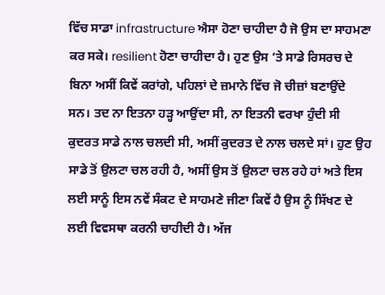ਵਿੱਚ ਸਾਡਾ infrastructure ਐਸਾ ਹੋਣਾ ਚਾਹੀਦਾ ਹੈ ਜੋ ਉਸ ਦਾ ਸਾਹਮਣਾ ਕਰ ਸਕੇ। resilient ਹੋਣਾ ਚਾਹੀਦਾ ਹੈ। ਹੁਣ ਉਸ ‘ਤੇ ਸਾਡੇ ਰਿਸਰਚ ਦੇ ਬਿਨਾ ਅਸੀਂ ਕਿਵੇਂ ਕਰਾਂਗੇ, ਪਹਿਲਾਂ ਦੇ ਜ਼ਮਾਨੇ ਵਿੱਚ ਜੋ ਚੀਜ਼ਾਂ ਬਣਾਉਂਦੇ ਸਨ। ਤਦ ਨਾ ਇਤਨਾ ਹੜ੍ਹ ਆਉਂਦਾ ਸੀ, ਨਾ ਇਤਨੀ ਵਰਖਾ ਹੁੰਦੀ ਸੀ ਕੁਦਰਤ ਸਾਡੇ ਨਾਲ ਚਲਦੀ ਸੀ, ਅਸੀਂ ਕੁਦਰਤ ਦੇ ਨਾਲ ਚਲਦੇ ਸਾਂ। ਹੁਣ ਉਹ ਸਾਡੇ ਤੋਂ ਉਲਟਾ ਚਲ ਰਹੀ ਹੈ, ਅਸੀਂ ਉਸ ਤੋਂ ਉਲਟਾ ਚਲ ਰਹੇ ਹਾਂ ਅਤੇ ਇਸ ਲਈ ਸਾਨੂੰ ਇਸ ਨਵੇਂ ਸੰਕਟ ਦੇ ਸਾਹਮਣੇ ਜੀਣਾ ਕਿਵੇਂ ਹੈ ਉਸ ਨੂੰ ਸਿੱਖਣ ਦੇ ਲਈ ਵਿਵਸਥਾ ਕਰਨੀ ਚਾਹੀਦੀ ਹੈ। ਅੱਜ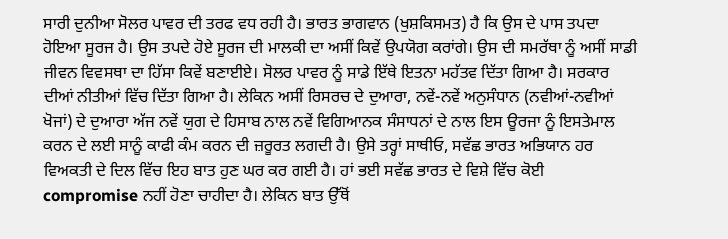ਸਾਰੀ ਦੁਨੀਆ ਸੋਲਰ ਪਾਵਰ ਦੀ ਤਰਫ ਵਧ ਰਹੀ ਹੈ। ਭਾਰਤ ਭਾਗਵਾਨ (ਖੁਸ਼ਕਿਸਮਤ) ਹੈ ਕਿ ਉਸ ਦੇ ਪਾਸ ਤਪਦਾ ਹੋਇਆ ਸੂਰਜ ਹੈ। ਉਸ ਤਪਦੇ ਹੋਏ ਸੂਰਜ ਦੀ ਮਾਲਕੀ ਦਾ ਅਸੀਂ ਕਿਵੇਂ ਉਪਯੋਗ ਕਰਾਂਗੇ। ਉਸ ਦੀ ਸਮਰੱਥਾ ਨੂੰ ਅਸੀਂ ਸਾਡੀ ਜੀਵਨ ਵਿਵਸਥਾ ਦਾ ਹਿੱਸਾ ਕਿਵੇਂ ਬਣਾਈਏ। ਸੋਲਰ ਪਾਵਰ ਨੂੰ ਸਾਡੇ ਇੱਥੇ ਇਤਨਾ ਮਹੱਤਵ ਦਿੱਤਾ ਗਿਆ ਹੈ। ਸਰਕਾਰ ਦੀਆਂ ਨੀਤੀਆਂ ਵਿੱਚ ਦਿੱਤਾ ਗਿਆ ਹੈ। ਲੇਕਿਨ ਅਸੀਂ ਰਿਸਰਚ ਦੇ ਦੁਆਰਾ, ਨਵੇਂ-ਨਵੇਂ ਅਨੁਸੰਧਾਨ (ਨਵੀਆਂ-ਨਵੀਆਂ ਖੋਜਾਂ) ਦੇ ਦੁਆਰਾ ਅੱਜ ਨਵੇਂ ਯੁਗ ਦੇ ਹਿਸਾਬ ਨਾਲ ਨਵੇਂ ਵਿਗਿਆਨਕ ਸੰਸਾਧਨਾਂ ਦੇ ਨਾਲ ਇਸ ਊਰਜਾ ਨੂੰ ਇਸਤੇਮਾਲ ਕਰਨ ਦੇ ਲਈ ਸਾਨੂੰ ਕਾਫੀ ਕੰਮ ਕਰਨ ਦੀ ਜ਼ਰੂਰਤ ਲਗਦੀ ਹੈ। ਉਸੇ ਤਰ੍ਹਾਂ ਸਾਥੀਓ, ਸਵੱਛ ਭਾਰਤ ਅਭਿਯਾਨ ਹਰ ਵਿਅਕਤੀ ਦੇ ਦਿਲ ਵਿੱਚ ਇਹ ਬਾਤ ਹੁਣ ਘਰ ਕਰ ਗਈ ਹੈ। ਹਾਂ ਭਈ ਸਵੱਛ ਭਾਰਤ ਦੇ ਵਿਸ਼ੇ ਵਿੱਚ ਕੋਈ compromise ਨਹੀਂ ਹੋਣਾ ਚਾਹੀਦਾ ਹੈ। ਲੇਕਿਨ ਬਾਤ ਉੱਥੋਂ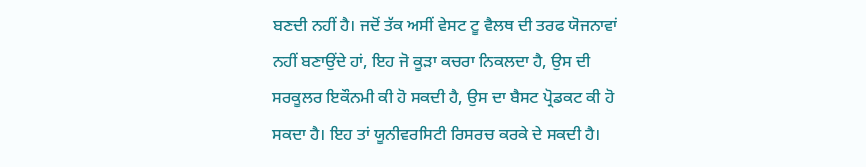ਬਣਦੀ ਨਹੀਂ ਹੈ। ਜਦੋਂ ਤੱਕ ਅਸੀਂ ਵੇਸਟ ਟੂ ਵੈਲਥ ਦੀ ਤਰਫ ਯੋਜਨਾਵਾਂ ਨਹੀਂ ਬਣਾਉਂਦੇ ਹਾਂ, ਇਹ ਜੋ ਕੂੜਾ ਕਚਰਾ ਨਿਕਲਦਾ ਹੈ, ਉਸ ਦੀ ਸਰਕੂਲਰ ਇਕੌਨਮੀ ਕੀ ਹੋ ਸਕਦੀ ਹੈ, ਉਸ ਦਾ ਬੈਸਟ ਪ੍ਰੋਡਕਟ ਕੀ ਹੋ ਸਕਦਾ ਹੈ। ਇਹ ਤਾਂ ਯੂਨੀਵਰਸਿਟੀ ਰਿਸਰਚ ਕਰਕੇ ਦੇ ਸਕਦੀ ਹੈ।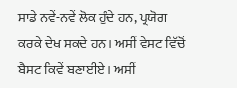ਸਾਡੇ ਨਵੇਂ-ਨਵੇਂ ਲੋਕ ਹੁੰਦੇ ਹਨ, ਪ੍ਰਯੋਗ ਕਰਕੇ ਦੇਖ ਸਕਦੇ ਹਨ। ਅਸੀਂ ਵੇਸਟ ਵਿੱਚੋਂ ਬੈਸਟ ਕਿਵੇਂ ਬਣਾਈਏ। ਅਸੀਂ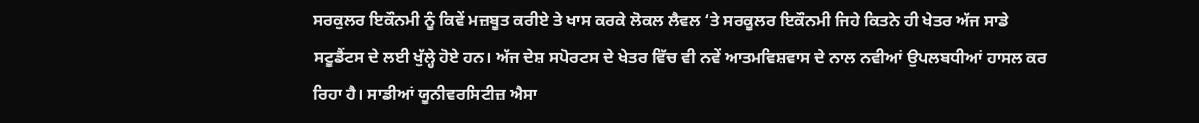ਸਰਕੁਲਰ ਇਕੌਨਮੀ ਨੂੰ ਕਿਵੇਂ ਮਜ਼ਬੂਤ ਕਰੀਏ ਤੇ ਖਾਸ ਕਰਕੇ ਲੋਕਲ ਲੈਵਲ ‘ਤੇ ਸਰਕੂਲਰ ਇਕੌਨਮੀ ਜਿਹੇ ਕਿਤਨੇ ਹੀ ਖੇਤਰ ਅੱਜ ਸਾਡੇ ਸਟੂਡੈਂਟਸ ਦੇ ਲਈ ਖੁੱਲ੍ਹੇ ਹੋਏ ਹਨ। ਅੱਜ ਦੇਸ਼ ਸਪੋਰਟਸ ਦੇ ਖੇਤਰ ਵਿੱਚ ਵੀ ਨਵੇਂ ਆਤਮਵਿਸ਼ਵਾਸ ਦੇ ਨਾਲ ਨਵੀਆਂ ਉਪਲਬਧੀਆਂ ਹਾਸਲ ਕਰ ਰਿਹਾ ਹੈ। ਸਾਡੀਆਂ ਯੂਨੀਵਰਸਿਟੀਜ਼ ਐਸਾ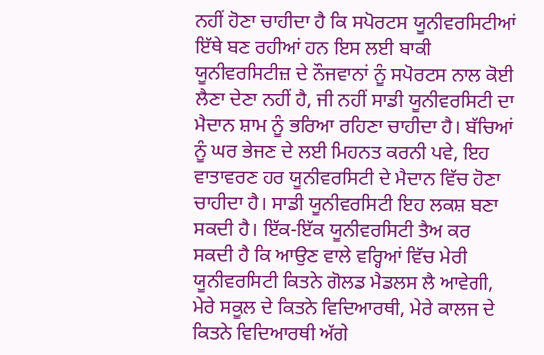ਨਹੀਂ ਹੋਣਾ ਚਾਹੀਦਾ ਹੈ ਕਿ ਸਪੋਰਟਸ ਯੂਨੀਵਰਸਿਟੀਆਂ ਇੱਥੇ ਬਣ ਰਹੀਆਂ ਹਨ ਇਸ ਲਈ ਬਾਕੀ ਯੂਨੀਵਰਸਿਟੀਜ਼ ਦੇ ਨੌਜਵਾਨਾਂ ਨੂੰ ਸਪੋਰਟਸ ਨਾਲ ਕੋਈ ਲੈਣਾ ਦੇਣਾ ਨਹੀਂ ਹੈ, ਜੀ ਨਹੀਂ ਸਾਡੀ ਯੂਨੀਵਰਸਿਟੀ ਦਾ ਮੈਦਾਨ ਸ਼ਾਮ ਨੂੰ ਭਰਿਆ ਰਹਿਣਾ ਚਾਹੀਦਾ ਹੈ। ਬੱਚਿਆਂ ਨੂੰ ਘਰ ਭੇਜਣ ਦੇ ਲਈ ਮਿਹਨਤ ਕਰਨੀ ਪਵੇ, ਇਹ ਵਾਤਾਵਰਣ ਹਰ ਯੂਨੀਵਰਸਿਟੀ ਦੇ ਮੈਦਾਨ ਵਿੱਚ ਹੋਣਾ ਚਾਹੀਦਾ ਹੈ। ਸਾਡੀ ਯੂਨੀਵਰਸਿਟੀ ਇਹ ਲਕਸ਼ ਬਣਾ ਸਕਦੀ ਹੈ। ਇੱਕ-ਇੱਕ ਯੂਨੀਵਰਸਿਟੀ ਤੈਅ ਕਰ ਸਕਦੀ ਹੈ ਕਿ ਆਉਣ ਵਾਲੇ ਵਰ੍ਹਿਆਂ ਵਿੱਚ ਮੇਰੀ ਯੂਨੀਵਰਸਿਟੀ ਕਿਤਨੇ ਗੋਲਡ ਮੈਡਲਸ ਲੈ ਆਵੇਗੀ, ਮੇਰੇ ਸਕੂਲ ਦੇ ਕਿਤਨੇ ਵਿਦਿਆਰਥੀ, ਮੇਰੇ ਕਾਲਜ ਦੇ ਕਿਤਨੇ ਵਿਦਿਆਰਥੀ ਅੱਗੇ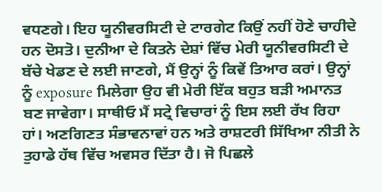ਵਧਣਗੇ। ਇਹ ਯੂਨੀਵਰਸਿਟੀ ਦੇ ਟਾਰਗੇਟ ਕਿਉਂ ਨਹੀਂ ਹੋਣੇ ਚਾਹੀਦੇ ਹਨ ਦੋਸਤੋ। ਦੁਨੀਆ ਦੇ ਕਿਤਨੇ ਦੇਸ਼ਾਂ ਵਿੱਚ ਮੇਰੀ ਯੂਨੀਵਰਸਿਟੀ ਦੇ ਬੱਚੇ ਖੇਡਣ ਦੇ ਲਈ ਜਾਣਗੇ, ਮੈਂ ਉਨ੍ਹਾਂ ਨੂੰ ਕਿਵੇਂ ਤਿਆਰ ਕਰਾਂ। ਉਨ੍ਹਾਂ ਨੂੰ exposure ਮਿਲੇਗਾ ਉਹ ਵੀ ਮੇਰੀ ਇੱਕ ਬਹੁਤ ਬੜੀ ਅਮਾਨਤ ਬਣ ਜਾਵੇਗਾ। ਸਾਥੀਓ ਮੈਂ ਸਟ੍ਰੇ ਵਿਚਾਰਾਂ ਨੂੰ ਇਸ ਲਈ ਰੱਖ ਰਿਹਾ ਹਾਂ। ਅਣਗਿਣਤ ਸੰਭਾਵਨਾਵਾਂ ਹਨ ਅਤੇ ਰਾਸ਼ਟਰੀ ਸਿੱਖਿਆ ਨੀਤੀ ਨੇ ਤੁਹਾਡੇ ਹੱਥ ਵਿੱਚ ਅਵਸਰ ਦਿੱਤਾ ਹੈ। ਜੋ ਪਿਛਲੇ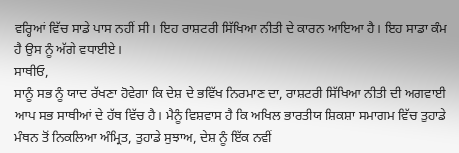ਵਰ੍ਹਿਆਂ ਵਿੱਚ ਸਾਡੇ ਪਾਸ ਨਹੀਂ ਸੀ। ਇਹ ਰਾਸ਼ਟਰੀ ਸਿੱਖਿਆ ਨੀਤੀ ਦੇ ਕਾਰਨ ਆਇਆ ਹੈ। ਇਹ ਸਾਡਾ ਕੰਮ ਹੈ ਉਸ ਨੂੰ ਅੱਗੇ ਵਧਾਈਏ।
ਸਾਥੀਓ,
ਸਾਨੂੰ ਸਭ ਨੂੰ ਯਾਦ ਰੱਖਣਾ ਹੋਵੇਗਾ ਕਿ ਦੇਸ਼ ਦੇ ਭਵਿੱਖ ਨਿਰਮਾਣ ਦਾ, ਰਾਸ਼ਟਰੀ ਸਿੱਖਿਆ ਨੀਤੀ ਦੀ ਅਗਵਾਈ ਆਪ ਸਭ ਸਾਥੀਆਂ ਦੇ ਹੱਥ ਵਿੱਚ ਹੈ। ਮੈਨੂੰ ਵਿਸ਼ਵਾਸ ਹੈ ਕਿ ਅਖਿਲ ਭਾਰਤੀਯ ਸ਼ਿਕਸ਼ਾ ਸਮਾਗਮ ਵਿੱਚ ਤੁਹਾਡੇ ਮੰਥਨ ਤੋਂ ਨਿਕਲਿਆ ਅੰਮ੍ਰਿਤ, ਤੁਹਾਡੇ ਸੁਝਾਅ, ਦੇਸ਼ ਨੂੰ ਇੱਕ ਨਵੀਂ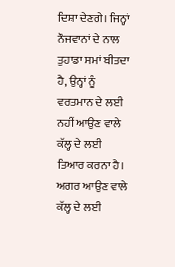ਦਿਸ਼ਾ ਦੇਣਗੇ। ਜਿਨ੍ਹਾਂ ਨੌਜਵਾਨਾਂ ਦੇ ਨਾਲ ਤੁਹਾਡਾ ਸਮਾਂ ਬੀਤਦਾ ਹੈ, ਉਨ੍ਹਾਂ ਨੂੰ ਵਰਤਮਾਨ ਦੇ ਲਈ ਨਹੀਂ ਆਉਣ ਵਾਲੇ ਕੱਲ੍ਹ ਦੇ ਲਈ ਤਿਆਰ ਕਰਨਾ ਹੈ। ਅਗਰ ਆਉਣ ਵਾਲੇ ਕੱਲ੍ਹ ਦੇ ਲਈ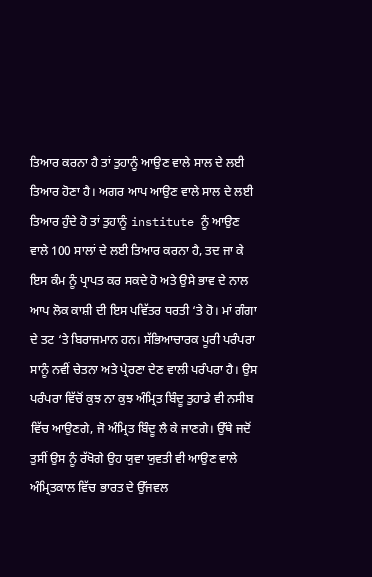ਤਿਆਰ ਕਰਨਾ ਹੈ ਤਾਂ ਤੁਹਾਨੂੰ ਆਉਣ ਵਾਲੇ ਸਾਲ ਦੇ ਲਈ ਤਿਆਰ ਹੋਣਾ ਹੈ। ਅਗਰ ਆਪ ਆਉਣ ਵਾਲੇ ਸਾਲ ਦੇ ਲਈ ਤਿਆਰ ਹੁੰਦੇ ਹੋ ਤਾਂ ਤੁਹਾਨੂੰ institute ਨੂੰ ਆਉਣ ਵਾਲੇ 100 ਸਾਲਾਂ ਦੇ ਲਈ ਤਿਆਰ ਕਰਨਾ ਹੈ, ਤਦ ਜਾ ਕੇ ਇਸ ਕੰਮ ਨੂੰ ਪ੍ਰਾਪਤ ਕਰ ਸਕਦੇ ਹੋ ਅਤੇ ਉਸੇ ਭਾਵ ਦੇ ਨਾਲ ਆਪ ਲੋਕ ਕਾਸ਼ੀ ਦੀ ਇਸ ਪਵਿੱਤਰ ਧਰਤੀ ‘ਤੇ ਹੋ। ਮਾਂ ਗੰਗਾ ਦੇ ਤਟ ‘ਤੇ ਬਿਰਾਜਮਾਨ ਹਨ। ਸੱਭਿਆਚਾਰਕ ਪੂਰੀ ਪਰੰਪਰਾ ਸਾਨੂੰ ਨਵੀਂ ਚੇਤਨਾ ਅਤੇ ਪ੍ਰੇਰਣਾ ਦੇਣ ਵਾਲੀ ਪਰੰਪਰਾ ਹੈ। ਉਸ ਪਰੰਪਰਾ ਵਿੱਚੋਂ ਕੁਝ ਨਾ ਕੁਝ ਅੰਮ੍ਰਿਤ ਬਿੰਦੂ ਤੁਹਾਡੇ ਵੀ ਨਸੀਬ ਵਿੱਚ ਆਉਣਗੇ, ਜੋ ਅੰਮ੍ਰਿਤ ਬਿੰਦੂ ਲੈ ਕੇ ਜਾਣਗੇ। ਉੱਥੇ ਜਦੋਂ ਤੁਸੀਂ ਉਸ ਨੂੰ ਰੱਖੋਗੇ ਉਹ ਯੁਵਾ ਯੁਵਤੀ ਵੀ ਆਉਣ ਵਾਲੇ ਅੰਮ੍ਰਿਤਕਾਲ ਵਿੱਚ ਭਾਰਤ ਦੇ ਉੱਜਵਲ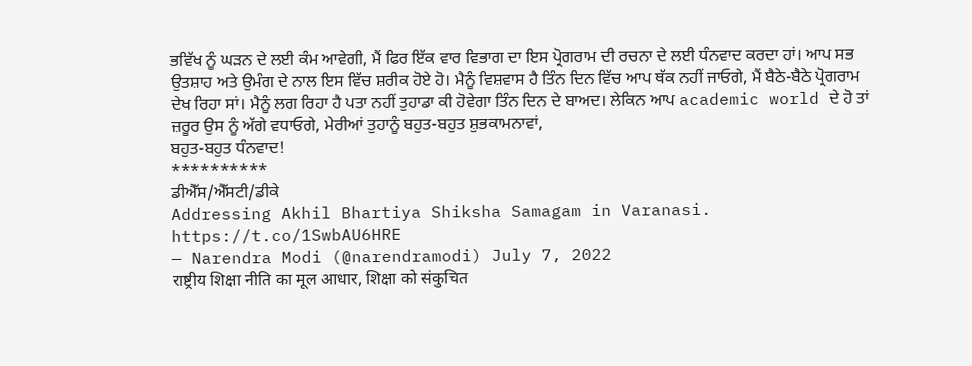ਭਵਿੱਖ ਨੂੰ ਘੜਨ ਦੇ ਲਈ ਕੰਮ ਆਵੇਗੀ, ਮੈਂ ਫਿਰ ਇੱਕ ਵਾਰ ਵਿਭਾਗ ਦਾ ਇਸ ਪ੍ਰੋਗਰਾਮ ਦੀ ਰਚਨਾ ਦੇ ਲਈ ਧੰਨਵਾਦ ਕਰਦਾ ਹਾਂ। ਆਪ ਸਭ ਉਤਸ਼ਾਹ ਅਤੇ ਉਮੰਗ ਦੇ ਨਾਲ ਇਸ ਵਿੱਚ ਸ਼ਰੀਕ ਹੋਏ ਹੋ। ਮੈਨੂੰ ਵਿਸ਼ਵਾਸ ਹੈ ਤਿੰਨ ਦਿਨ ਵਿੱਚ ਆਪ ਥੱਕ ਨਹੀਂ ਜਾਓਗੇ, ਮੈਂ ਬੈਠੇ-ਬੈਠੇ ਪ੍ਰੋਗਰਾਮ ਦੇਖ ਰਿਹਾ ਸਾਂ। ਮੈਨੂੰ ਲਗ ਰਿਹਾ ਹੈ ਪਤਾ ਨਹੀਂ ਤੁਹਾਡਾ ਕੀ ਹੋਵੇਗਾ ਤਿੰਨ ਦਿਨ ਦੇ ਬਾਅਦ। ਲੇਕਿਨ ਆਪ academic world ਦੇ ਹੋ ਤਾਂ ਜ਼ਰੂਰ ਉਸ ਨੂੰ ਅੱਗੇ ਵਧਾਓਗੇ, ਮੇਰੀਆਂ ਤੁਹਾਨੂੰ ਬਹੁਤ-ਬਹੁਤ ਸ਼ੁਭਕਾਮਨਾਵਾਂ,
ਬਹੁਤ-ਬਹੁਤ ਧੰਨਵਾਦ!
**********
ਡੀਐੱਸ/ਐੱਸਟੀ/ਡੀਕੇ
Addressing Akhil Bhartiya Shiksha Samagam in Varanasi. https://t.co/1SwbAU6HRE
— Narendra Modi (@narendramodi) July 7, 2022
राष्ट्रीय शिक्षा नीति का मूल आधार, शिक्षा को संकुचित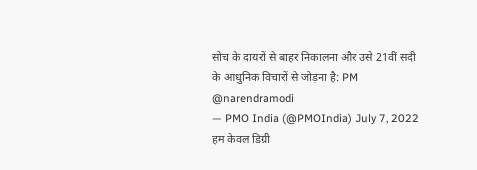सोच के दायरों से बाहर निकालना और उसे 21वीं सदी के आधुनिक विचारों से जोड़ना है: PM @narendramodi
— PMO India (@PMOIndia) July 7, 2022
हम केवल डिग्री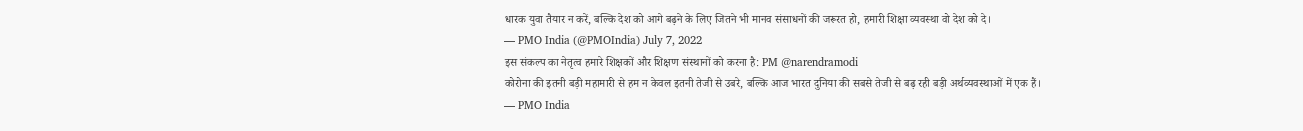धारक युवा तैयार न करें, बल्कि देश को आगे बढ़ने के लिए जितने भी मानव संसाधनों की जरूरत हो, हमारी शिक्षा व्यवस्था वो देश को दे।
— PMO India (@PMOIndia) July 7, 2022
इस संकल्प का नेतृत्व हमारे शिक्षकों और शिक्षण संस्थानों को करना है: PM @narendramodi
कोरोना की इतनी बड़ी महामारी से हम न केवल इतनी तेजी से उबरे, बल्कि आज भारत दुनिया की सबसे तेजी से बढ़ रही बड़ी अर्थव्यवस्थाओं में एक हैं।
— PMO India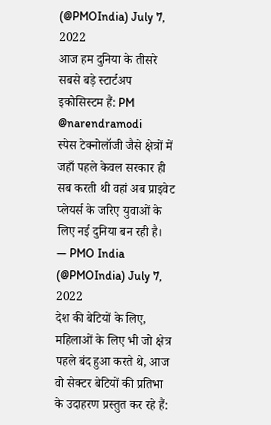(@PMOIndia) July 7, 2022
आज हम दुनिया के तीसरे सबसे बड़े स्टार्टअप इकोसिस्टम हैं: PM @narendramodi
स्पेस टेक्नोलॉजी जैसे क्षेत्रों में जहाँ पहले केवल सरकार ही सब करती थी वहां अब प्राइवेट प्लेयर्स के जरिए युवाओं के लिए नई दुनिया बन रही है।
— PMO India (@PMOIndia) July 7, 2022
देश की बेटियों के लिए, महिलाओं के लिए भी जो क्षेत्र पहले बंद हुआ करते थे, आज वो सेक्टर बेटियों की प्रतिभा के उदाहरण प्रस्तुत कर रहे हैं: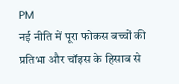PM
नई नीति में पूरा फोकस बच्चों की प्रतिभा और चॉइस के हिसाब से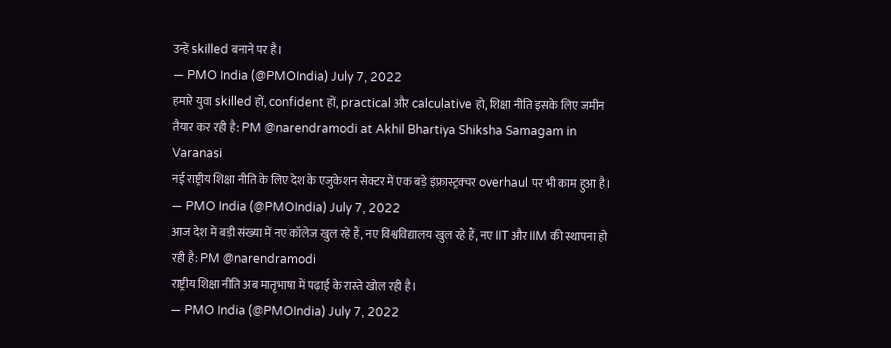उन्हें skilled बनाने पर है।
— PMO India (@PMOIndia) July 7, 2022
हमारे युवा skilled हों, confident हों, practical और calculative हो, शिक्षा नीति इसके लिए जमीन तैयार कर रही है: PM @narendramodi at Akhil Bhartiya Shiksha Samagam in Varanasi
नई राष्ट्रीय शिक्षा नीति के लिए देश के एजुकेशन सेक्टर में एक बड़े इंफ्रास्ट्रक्चर overhaul पर भी काम हुआ है।
— PMO India (@PMOIndia) July 7, 2022
आज देश में बड़ी संख्या में नए कॉलेज खुल रहे हैं, नए विश्वविद्यालय खुल रहे हैं, नए IIT और IIM की स्थापना हो रही है: PM @narendramodi
राष्ट्रीय शिक्षा नीति अब मातृभाषा में पढ़ाई के रास्ते खोल रही है।
— PMO India (@PMOIndia) July 7, 2022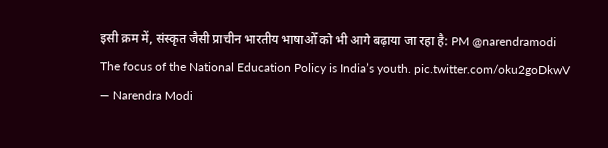इसी क्रम में, संस्कृत जैसी प्राचीन भारतीय भाषाओँ को भी आगे बढ़ाया जा रहा है: PM @narendramodi
The focus of the National Education Policy is India’s youth. pic.twitter.com/oku2goDkwV
— Narendra Modi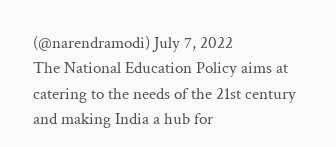(@narendramodi) July 7, 2022
The National Education Policy aims at catering to the needs of the 21st century and making India a hub for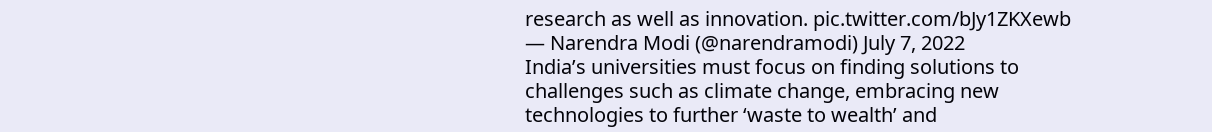research as well as innovation. pic.twitter.com/bJy1ZKXewb
— Narendra Modi (@narendramodi) July 7, 2022
India’s universities must focus on finding solutions to challenges such as climate change, embracing new technologies to further ‘waste to wealth’ and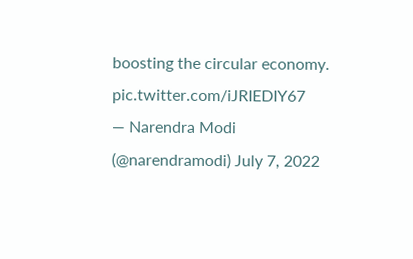boosting the circular economy. pic.twitter.com/iJRIEDIY67
— Narendra Modi (@narendramodi) July 7, 2022